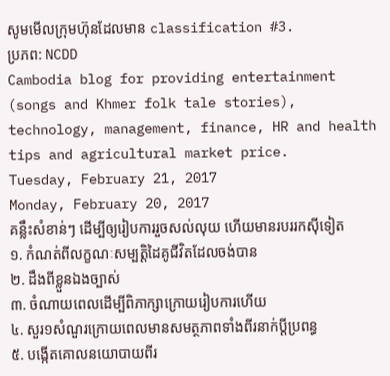សូមមើលក្រុមហ៊ុនដែលមាន classification #3.
ប្រភព: NCDD
Cambodia blog for providing entertainment (songs and Khmer folk tale stories), technology, management, finance, HR and health tips and agricultural market price.
Tuesday, February 21, 2017
Monday, February 20, 2017
គន្លឹះសំខាន់ៗ ដើម្បីឲ្យរៀបការរួចសល់លុយ ហើយមានរបររកស៊ីទៀត
១. កំណត់ពីលក្ខណៈសម្បត្តិដៃគូជីវិតដែលចង់បាន
២. ដឹងពីខ្លួនឯងច្បាស់
៣. ចំណាយពេលដើម្បីពិភាក្សាក្រោយរៀបការហើយ
៤. សួរ១សំណួរក្រោយពេលមានសមត្ថភាពទាំងពីរនាក់ប្ដីប្រពន្ធ
៥. បង្កើតគោលនយោបាយពីរ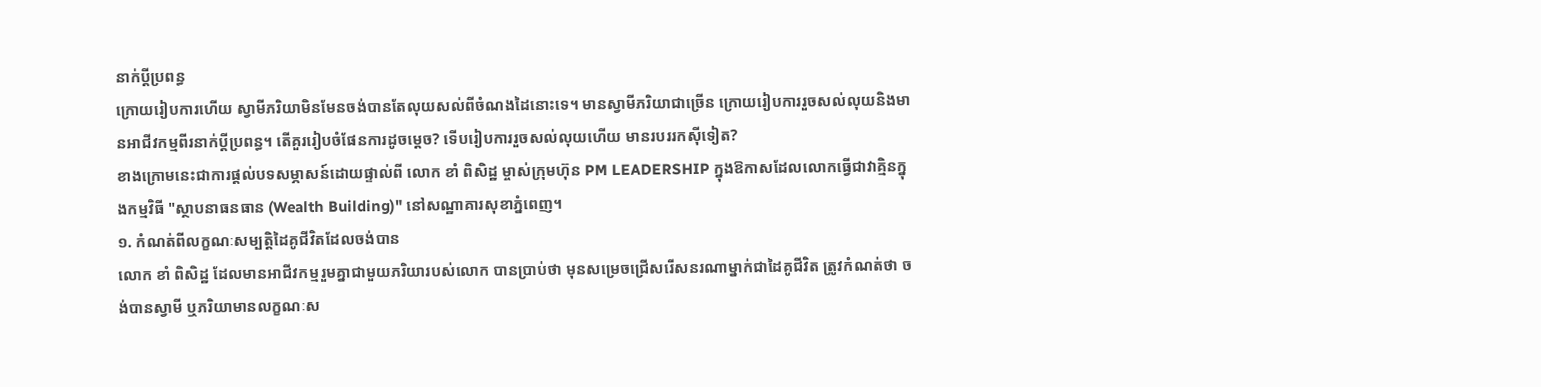នាក់ប្ដីប្រពន្ធ
ក្រោយរៀបការហើយ ស្វាមីភរិយាមិនមែនចង់បានតែលុយសល់ពីចំណងដៃនោះទេ។ មានស្វាមីភរិយាជាច្រើន ក្រោយរៀបការរួចសល់លុយនិងមានអាជីវកម្មពីរនាក់ប្ដីប្រពន្ធ។ តើគួររៀបចំផែនការដូចម្ដេច? ទើបរៀបការរួចសល់លុយហើយ មានរបររកស៊ីទៀត?
ខាងក្រោមនេះជាការផ្ដល់បទសម្ភាសន៍ដោយផ្ទាល់ពី លោក ខាំ ពិសិដ្ឋ ម្ចាស់ក្រុមហ៊ុន PM LEADERSHIP ក្នុងឱកាសដែលលោកធ្វើជាវាគ្មិនក្នុងកម្មវិធី "ស្ថាបនាធនធាន (Wealth Building)" នៅសណ្ឋាគារសុខាភ្នំពេញ។
១. កំណត់ពីលក្ខណៈសម្បត្តិដៃគូជីវិតដែលចង់បាន
លោក ខាំ ពិសិដ្ឋ ដែលមានអាជីវកម្មរួមគ្នាជាមួយភរិយារបស់លោក បានប្រាប់ថា មុនសម្រេចជ្រើសរើសនរណាម្នាក់ជាដៃគូជីវិត ត្រូវកំណត់ថា ចង់បានស្វាមី ឬភរិយាមានលក្ខណៈស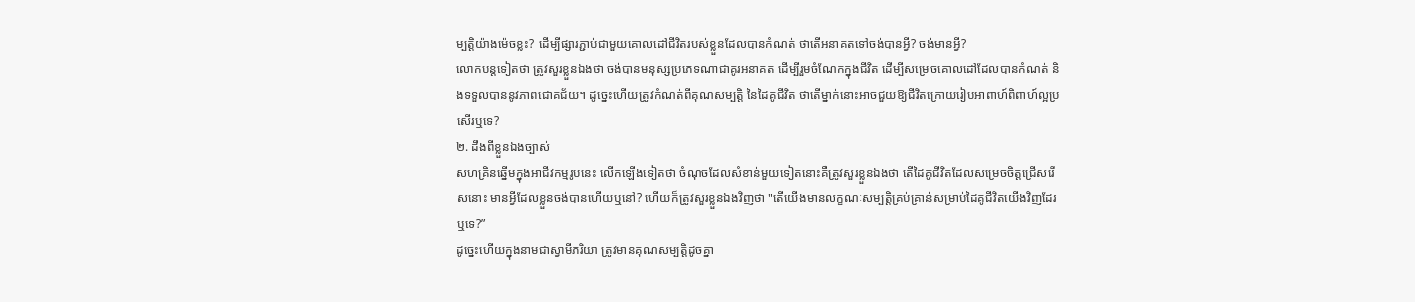ម្បត្តិយ៉ាងម៉េចខ្លះ? ដើម្បីផ្សារភ្ជាប់ជាមួយគោលដៅជីវិតរបស់ខ្លួនដែលបានកំណត់ ថាតើអនាគតទៅចង់បានអ្វី? ចង់មានអ្វី?
លោកបន្តទៀតថា ត្រូវសួរខ្លួនឯងថា ចង់បានមនុស្សប្រភេទណាជាគូរអនាគត ដើម្បីរួមចំណែកក្នុងជីវិត ដើម្បីសម្រេចគោលដៅដែលបានកំណត់ និងទទួលបាននូវភាពជោគជ័យ។ ដូច្នេះហើយត្រូវកំណត់ពីគុណសម្បត្តិ នៃដៃគូជីវិត ថាតើម្នាក់នោះអាចជួយឱ្យជីវិតក្រោយរៀបអាពាហ៍ពិពាហ៍ល្អប្រសើរឬទេ?
២. ដឹងពីខ្លួនឯងច្បាស់
សហគ្រិនឆ្នើមក្នុងអាជីវកម្មរូបនេះ លើកឡើងទៀតថា ចំណុចដែលសំខាន់មួយទៀតនោះគឺត្រូវសួរខ្លួនឯងថា តើដៃគូជីវិតដែលសម្រេចចិត្តជ្រើសរើសនោះ មានអ្វីដែលខ្លួនចង់បានហើយឬនៅ? ហើយក៏ត្រូវសួរខ្លួនឯងវិញថា "តើយើងមានលក្ខណៈសម្បត្តិគ្រប់គ្រាន់សម្រាប់ដៃគូជីវិតយើងវិញដែរឬទេ?”
ដូច្នេះហើយក្នុងនាមជាស្វាមីភរិយា ត្រូវមានគុណសម្បត្តិដូចគ្នា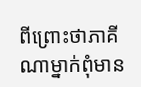ពីព្រោះថាភាគីណាម្នាក់ពុំមាន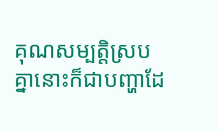គុណសម្បត្តិស្របគ្នានោះក៏ជាបញ្ហាដែ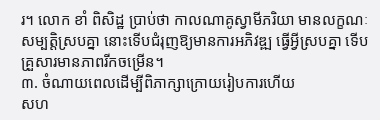រ។ លោក ខាំ ពិសិដ្ឋ ប្រាប់ថា កាលណាគូស្វាមីភរិយា មានលក្ខណៈសម្បត្តិស្របគ្នា នោះទើបជំរុញឱ្យមានការអភិវឌ្ឍ ធ្វើអ្វីស្របគ្នា ទើបគ្រួសារមានភាពរីកចម្រើន។
៣. ចំណាយពេលដើម្បីពិភាក្សាក្រោយរៀបការហើយ
សហ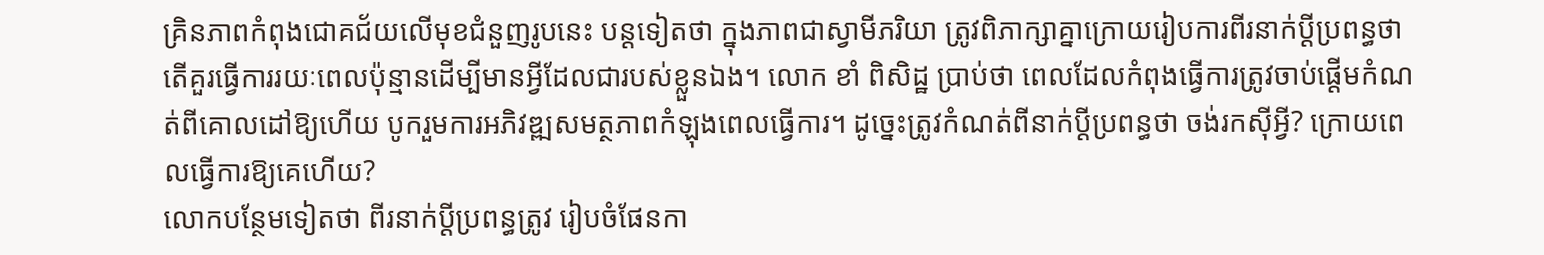គ្រិនភាពកំពុងជោគជ័យលើមុខជំនួញរូបនេះ បន្តទៀតថា ក្នុងភាពជាស្វាមីភរិយា ត្រូវពិភាក្សាគ្នាក្រោយរៀបការពីរនាក់ប្ដីប្រពន្ធថា តើគួរធ្វើការរយៈពេលប៉ុន្មានដើម្បីមានអ្វីដែលជារបស់ខ្លួនឯង។ លោក ខាំ ពិសិដ្ឋ ប្រាប់ថា ពេលដែលកំពុងធ្វើការត្រូវចាប់ផ្ដើមកំណត់ពីគោលដៅឱ្យហើយ បូករួមការអភិវឌ្ឍសមត្ថភាពកំឡុងពេលធ្វើការ។ ដូច្នេះត្រូវកំណត់ពីនាក់ប្ដីប្រពន្ធថា ចង់រកស៊ីអ្វី? ក្រោយពេលធ្វើការឱ្យគេហើយ?
លោកបន្ថែមទៀតថា ពីរនាក់ប្ដីប្រពន្ធត្រូវ រៀបចំផែនកា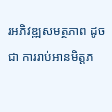រអភិវឌ្ឍសមត្ថភាព ដូចជា ការរាប់អានមិត្តភ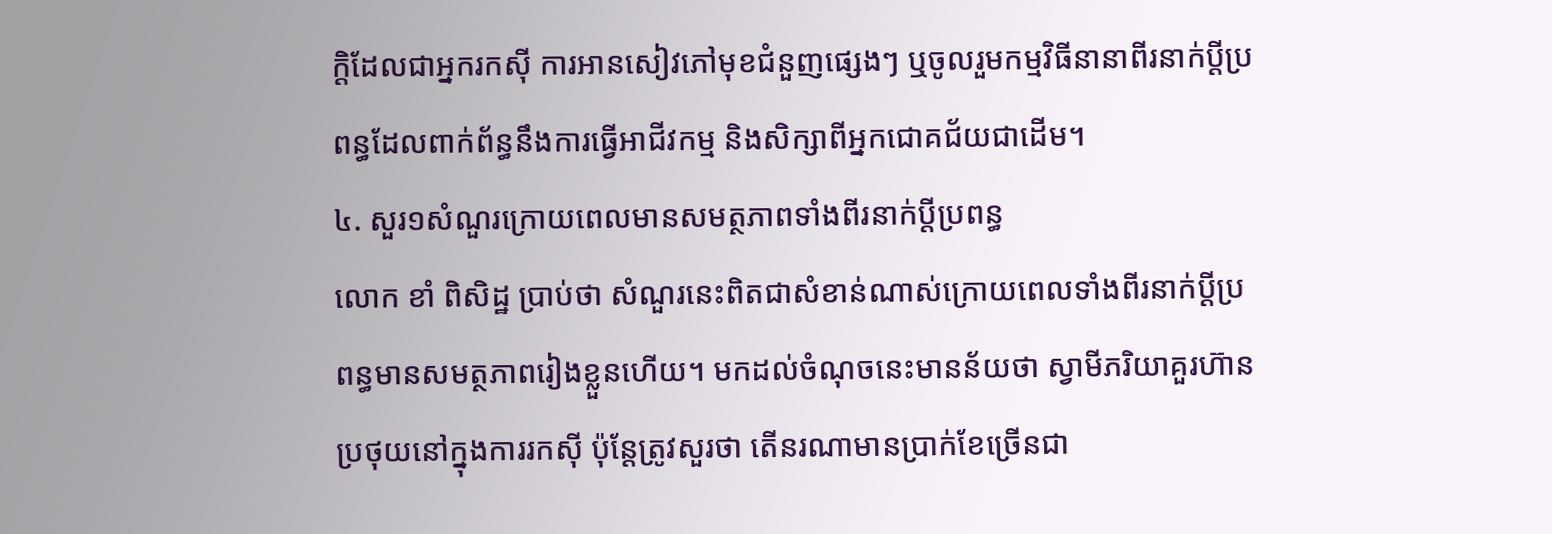ក្ដិដែលជាអ្នករកស៊ី ការអានសៀវភៅមុខជំនួញផ្សេងៗ ឬចូលរួមកម្មវិធីនានាពីរនាក់ប្ដីប្រពន្ធដែលពាក់ព័ន្ធនឹងការធ្វើអាជីវកម្ម និងសិក្សាពីអ្នកជោគជ័យជាដើម។
៤. សួរ១សំណួរក្រោយពេលមានសមត្ថភាពទាំងពីរនាក់ប្ដីប្រពន្ធ
លោក ខាំ ពិសិដ្ឋ ប្រាប់ថា សំណួរនេះពិតជាសំខាន់ណាស់ក្រោយពេលទាំងពីរនាក់ប្ដីប្រពន្ធមានសមត្ថភាពរៀងខ្លួនហើយ។ មកដល់ចំណុចនេះមានន័យថា ស្វាមីភរិយាគួរហ៊ានប្រថុយនៅក្នុងការរកស៊ី ប៉ុន្តែត្រូវសួរថា តើនរណាមានប្រាក់ខែច្រើនជា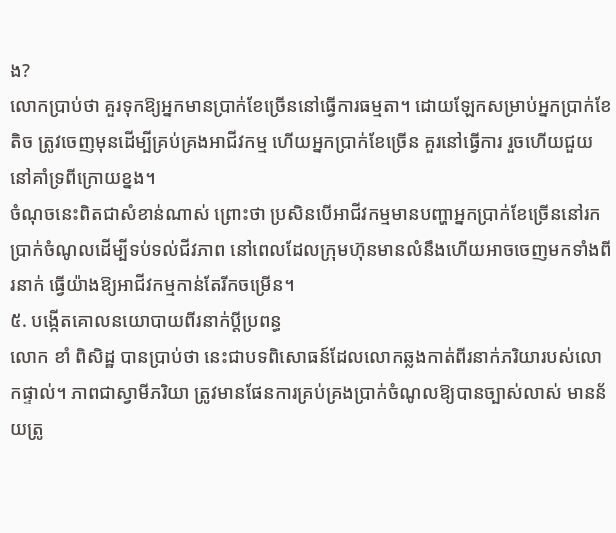ង?
លោកប្រាប់ថា គួរទុកឱ្យអ្នកមានប្រាក់ខែច្រើននៅធ្វើការធម្មតា។ ដោយឡែកសម្រាប់អ្នកប្រាក់ខែតិច ត្រូវចេញមុនដើម្បីគ្រប់គ្រងអាជីវកម្ម ហើយអ្នកប្រាក់ខែច្រើន គួរនៅធ្វើការ រួចហើយជួយនៅគាំទ្រពីក្រោយខ្នង។
ចំណុចនេះពិតជាសំខាន់ណាស់ ព្រោះថា ប្រសិនបើអាជីវកម្មមានបញ្ហាអ្នកប្រាក់ខែច្រើននៅរកប្រាក់ចំណូលដើម្បីទប់ទល់ជីវភាព នៅពេលដែលក្រុមហ៊ុនមានលំនឹងហើយអាចចេញមកទាំងពីរនាក់ ធ្វើយ៉ាងឱ្យអាជីវកម្មកាន់តែរីកចម្រើន។
៥. បង្កើតគោលនយោបាយពីរនាក់ប្ដីប្រពន្ធ
លោក ខាំ ពិសិដ្ឋ បានប្រាប់ថា នេះជាបទពិសោធន៍ដែលលោកឆ្លងកាត់ពីរនាក់ភរិយារបស់លោកផ្ទាល់។ ភាពជាស្វាមីភរិយា ត្រូវមានផែនការគ្រប់គ្រងប្រាក់ចំណូលឱ្យបានច្បាស់លាស់ មានន័យត្រូ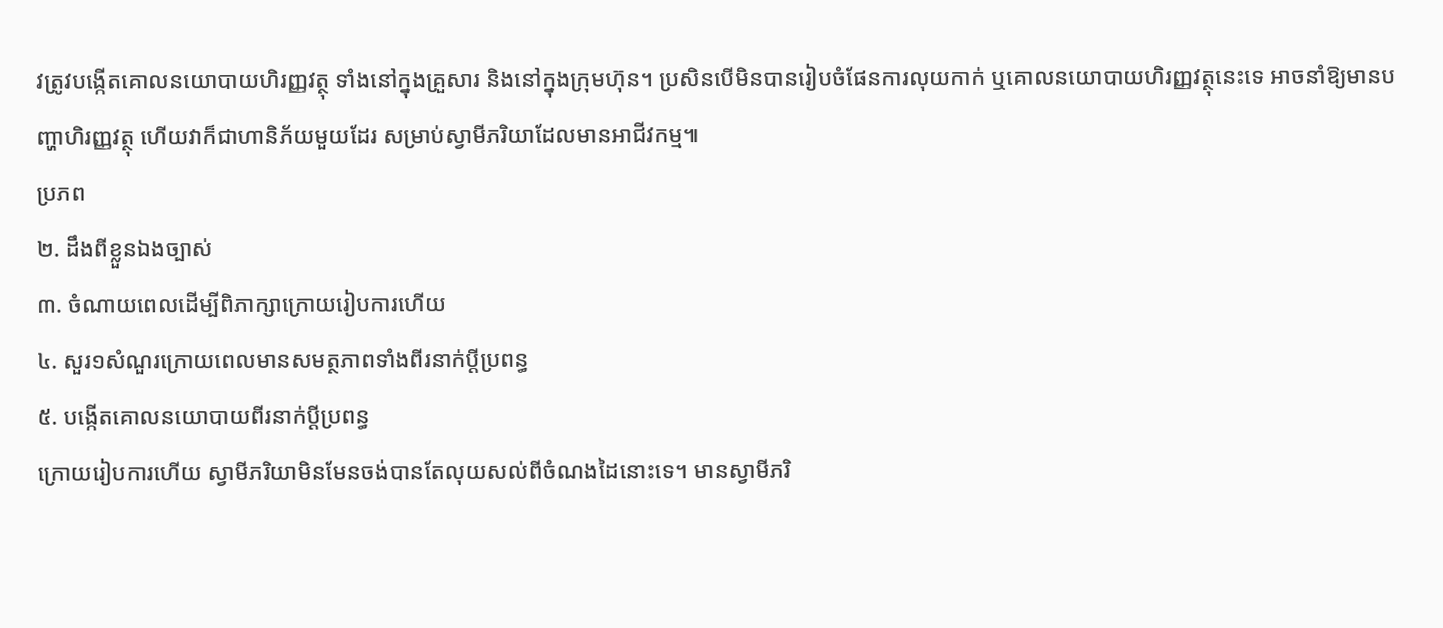វត្រូវបង្កើតគោលនយោបាយហិរញ្ញវត្ថុ ទាំងនៅក្នុងគ្រួសារ និងនៅក្នុងក្រុមហ៊ុន។ ប្រសិនបើមិនបានរៀបចំផែនការលុយកាក់ ឬគោលនយោបាយហិរញ្ញវត្ថុនេះទេ អាចនាំឱ្យមានបញ្ហាហិរញ្ញវត្ថុ ហើយវាក៏ជាហានិភ័យមួយដែរ សម្រាប់ស្វាមីភរិយាដែលមានអាជីវកម្ម៕
ប្រភព
២. ដឹងពីខ្លួនឯងច្បាស់
៣. ចំណាយពេលដើម្បីពិភាក្សាក្រោយរៀបការហើយ
៤. សួរ១សំណួរក្រោយពេលមានសមត្ថភាពទាំងពីរនាក់ប្ដីប្រពន្ធ
៥. បង្កើតគោលនយោបាយពីរនាក់ប្ដីប្រពន្ធ
ក្រោយរៀបការហើយ ស្វាមីភរិយាមិនមែនចង់បានតែលុយសល់ពីចំណងដៃនោះទេ។ មានស្វាមីភរិ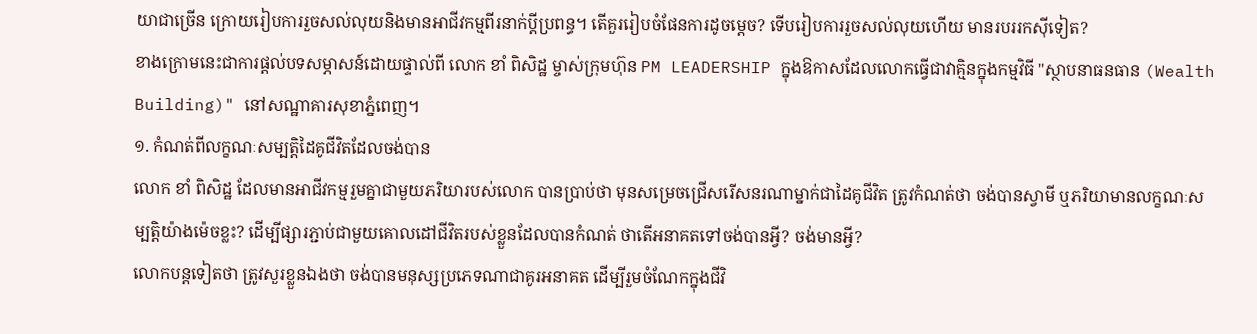យាជាច្រើន ក្រោយរៀបការរួចសល់លុយនិងមានអាជីវកម្មពីរនាក់ប្ដីប្រពន្ធ។ តើគួររៀបចំផែនការដូចម្ដេច? ទើបរៀបការរួចសល់លុយហើយ មានរបររកស៊ីទៀត?
ខាងក្រោមនេះជាការផ្ដល់បទសម្ភាសន៍ដោយផ្ទាល់ពី លោក ខាំ ពិសិដ្ឋ ម្ចាស់ក្រុមហ៊ុន PM LEADERSHIP ក្នុងឱកាសដែលលោកធ្វើជាវាគ្មិនក្នុងកម្មវិធី "ស្ថាបនាធនធាន (Wealth Building)" នៅសណ្ឋាគារសុខាភ្នំពេញ។
១. កំណត់ពីលក្ខណៈសម្បត្តិដៃគូជីវិតដែលចង់បាន
លោក ខាំ ពិសិដ្ឋ ដែលមានអាជីវកម្មរួមគ្នាជាមួយភរិយារបស់លោក បានប្រាប់ថា មុនសម្រេចជ្រើសរើសនរណាម្នាក់ជាដៃគូជីវិត ត្រូវកំណត់ថា ចង់បានស្វាមី ឬភរិយាមានលក្ខណៈសម្បត្តិយ៉ាងម៉េចខ្លះ? ដើម្បីផ្សារភ្ជាប់ជាមួយគោលដៅជីវិតរបស់ខ្លួនដែលបានកំណត់ ថាតើអនាគតទៅចង់បានអ្វី? ចង់មានអ្វី?
លោកបន្តទៀតថា ត្រូវសួរខ្លួនឯងថា ចង់បានមនុស្សប្រភេទណាជាគូរអនាគត ដើម្បីរួមចំណែកក្នុងជីវិ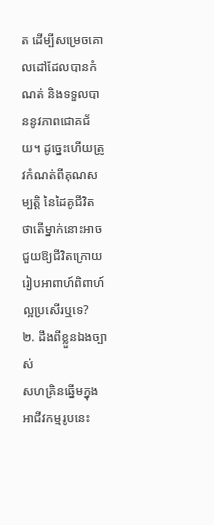ត ដើម្បីសម្រេចគោលដៅដែលបានកំណត់ និងទទួលបាននូវភាពជោគជ័យ។ ដូច្នេះហើយត្រូវកំណត់ពីគុណសម្បត្តិ នៃដៃគូជីវិត ថាតើម្នាក់នោះអាចជួយឱ្យជីវិតក្រោយរៀបអាពាហ៍ពិពាហ៍ល្អប្រសើរឬទេ?
២. ដឹងពីខ្លួនឯងច្បាស់
សហគ្រិនឆ្នើមក្នុងអាជីវកម្មរូបនេះ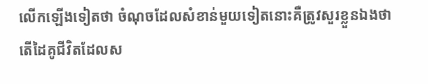លើកឡើងទៀតថា ចំណុចដែលសំខាន់មួយទៀតនោះគឺត្រូវសួរខ្លួនឯងថា តើដៃគូជីវិតដែលស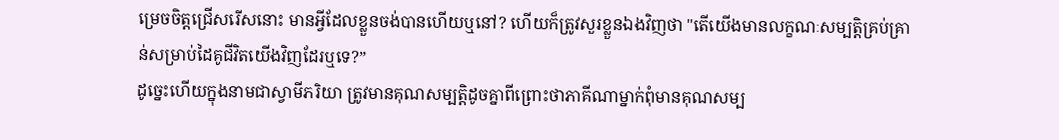ម្រេចចិត្តជ្រើសរើសនោះ មានអ្វីដែលខ្លួនចង់បានហើយឬនៅ? ហើយក៏ត្រូវសួរខ្លួនឯងវិញថា "តើយើងមានលក្ខណៈសម្បត្តិគ្រប់គ្រាន់សម្រាប់ដៃគូជីវិតយើងវិញដែរឬទេ?”
ដូច្នេះហើយក្នុងនាមជាស្វាមីភរិយា ត្រូវមានគុណសម្បត្តិដូចគ្នាពីព្រោះថាភាគីណាម្នាក់ពុំមានគុណសម្ប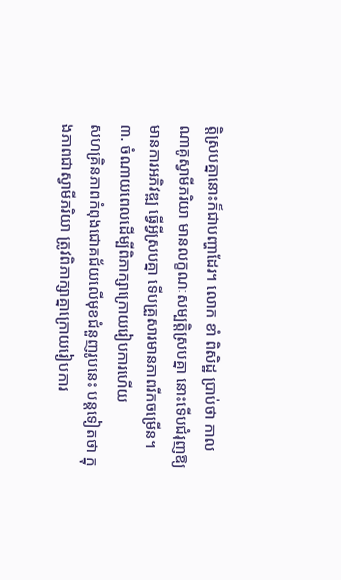ត្តិស្របគ្នានោះក៏ជាបញ្ហាដែរ។ លោក ខាំ ពិសិដ្ឋ ប្រាប់ថា កាលណាគូស្វាមីភរិយា មានលក្ខណៈសម្បត្តិស្របគ្នា នោះទើបជំរុញឱ្យមានការអភិវឌ្ឍ ធ្វើអ្វីស្របគ្នា ទើបគ្រួសារមានភាពរីកចម្រើន។
៣. ចំណាយពេលដើម្បីពិភាក្សាក្រោយរៀបការហើយ
សហគ្រិនភាពកំពុងជោគជ័យលើមុខជំនួញរូបនេះ បន្តទៀតថា ក្នុងភាពជាស្វាមីភរិយា ត្រូវពិភាក្សាគ្នាក្រោយរៀបការ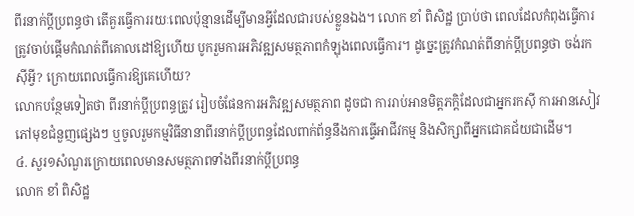ពីរនាក់ប្ដីប្រពន្ធថា តើគួរធ្វើការរយៈពេលប៉ុន្មានដើម្បីមានអ្វីដែលជារបស់ខ្លួនឯង។ លោក ខាំ ពិសិដ្ឋ ប្រាប់ថា ពេលដែលកំពុងធ្វើការត្រូវចាប់ផ្ដើមកំណត់ពីគោលដៅឱ្យហើយ បូករួមការអភិវឌ្ឍសមត្ថភាពកំឡុងពេលធ្វើការ។ ដូច្នេះត្រូវកំណត់ពីនាក់ប្ដីប្រពន្ធថា ចង់រកស៊ីអ្វី? ក្រោយពេលធ្វើការឱ្យគេហើយ?
លោកបន្ថែមទៀតថា ពីរនាក់ប្ដីប្រពន្ធត្រូវ រៀបចំផែនការអភិវឌ្ឍសមត្ថភាព ដូចជា ការរាប់អានមិត្តភក្ដិដែលជាអ្នករកស៊ី ការអានសៀវភៅមុខជំនួញផ្សេងៗ ឬចូលរួមកម្មវិធីនានាពីរនាក់ប្ដីប្រពន្ធដែលពាក់ព័ន្ធនឹងការធ្វើអាជីវកម្ម និងសិក្សាពីអ្នកជោគជ័យជាដើម។
៤. សួរ១សំណួរក្រោយពេលមានសមត្ថភាពទាំងពីរនាក់ប្ដីប្រពន្ធ
លោក ខាំ ពិសិដ្ឋ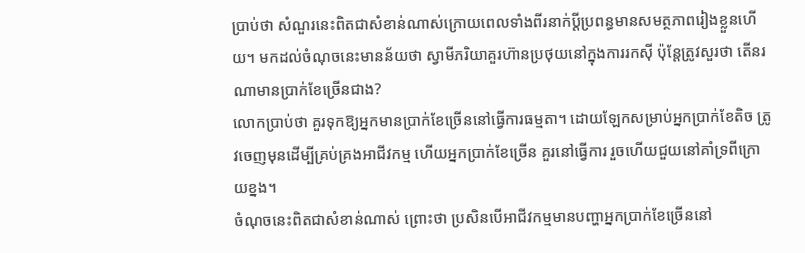ប្រាប់ថា សំណួរនេះពិតជាសំខាន់ណាស់ក្រោយពេលទាំងពីរនាក់ប្ដីប្រពន្ធមានសមត្ថភាពរៀងខ្លួនហើយ។ មកដល់ចំណុចនេះមានន័យថា ស្វាមីភរិយាគួរហ៊ានប្រថុយនៅក្នុងការរកស៊ី ប៉ុន្តែត្រូវសួរថា តើនរណាមានប្រាក់ខែច្រើនជាង?
លោកប្រាប់ថា គួរទុកឱ្យអ្នកមានប្រាក់ខែច្រើននៅធ្វើការធម្មតា។ ដោយឡែកសម្រាប់អ្នកប្រាក់ខែតិច ត្រូវចេញមុនដើម្បីគ្រប់គ្រងអាជីវកម្ម ហើយអ្នកប្រាក់ខែច្រើន គួរនៅធ្វើការ រួចហើយជួយនៅគាំទ្រពីក្រោយខ្នង។
ចំណុចនេះពិតជាសំខាន់ណាស់ ព្រោះថា ប្រសិនបើអាជីវកម្មមានបញ្ហាអ្នកប្រាក់ខែច្រើននៅ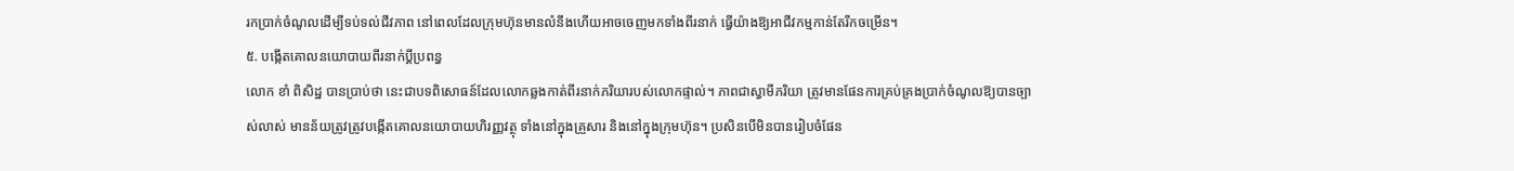រកប្រាក់ចំណូលដើម្បីទប់ទល់ជីវភាព នៅពេលដែលក្រុមហ៊ុនមានលំនឹងហើយអាចចេញមកទាំងពីរនាក់ ធ្វើយ៉ាងឱ្យអាជីវកម្មកាន់តែរីកចម្រើន។
៥. បង្កើតគោលនយោបាយពីរនាក់ប្ដីប្រពន្ធ
លោក ខាំ ពិសិដ្ឋ បានប្រាប់ថា នេះជាបទពិសោធន៍ដែលលោកឆ្លងកាត់ពីរនាក់ភរិយារបស់លោកផ្ទាល់។ ភាពជាស្វាមីភរិយា ត្រូវមានផែនការគ្រប់គ្រងប្រាក់ចំណូលឱ្យបានច្បាស់លាស់ មានន័យត្រូវត្រូវបង្កើតគោលនយោបាយហិរញ្ញវត្ថុ ទាំងនៅក្នុងគ្រួសារ និងនៅក្នុងក្រុមហ៊ុន។ ប្រសិនបើមិនបានរៀបចំផែន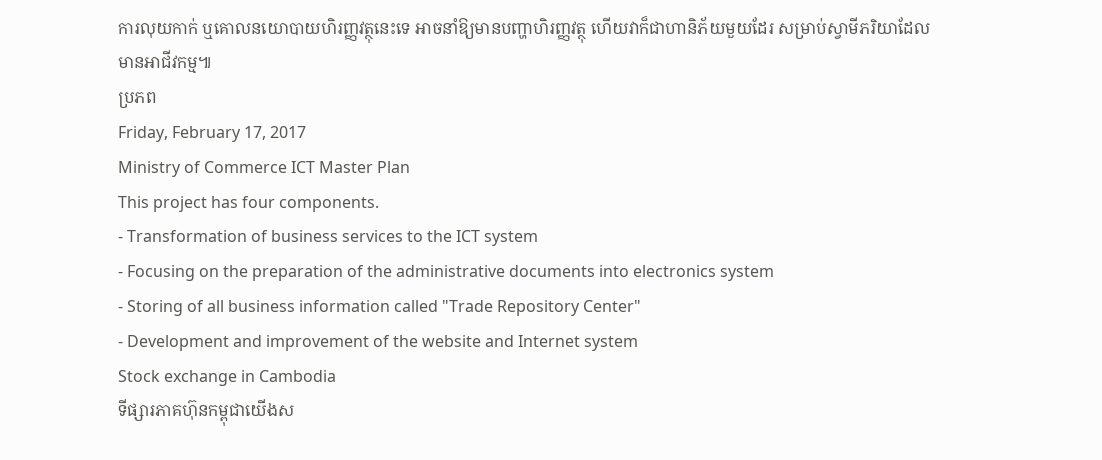ការលុយកាក់ ឬគោលនយោបាយហិរញ្ញវត្ថុនេះទេ អាចនាំឱ្យមានបញ្ហាហិរញ្ញវត្ថុ ហើយវាក៏ជាហានិភ័យមួយដែរ សម្រាប់ស្វាមីភរិយាដែលមានអាជីវកម្ម៕
ប្រភព
Friday, February 17, 2017
Ministry of Commerce ICT Master Plan
This project has four components.
- Transformation of business services to the ICT system
- Focusing on the preparation of the administrative documents into electronics system
- Storing of all business information called "Trade Repository Center"
- Development and improvement of the website and Internet system
Stock exchange in Cambodia
ទីផ្សារភាគហ៊ុនកម្ពុជាយើងស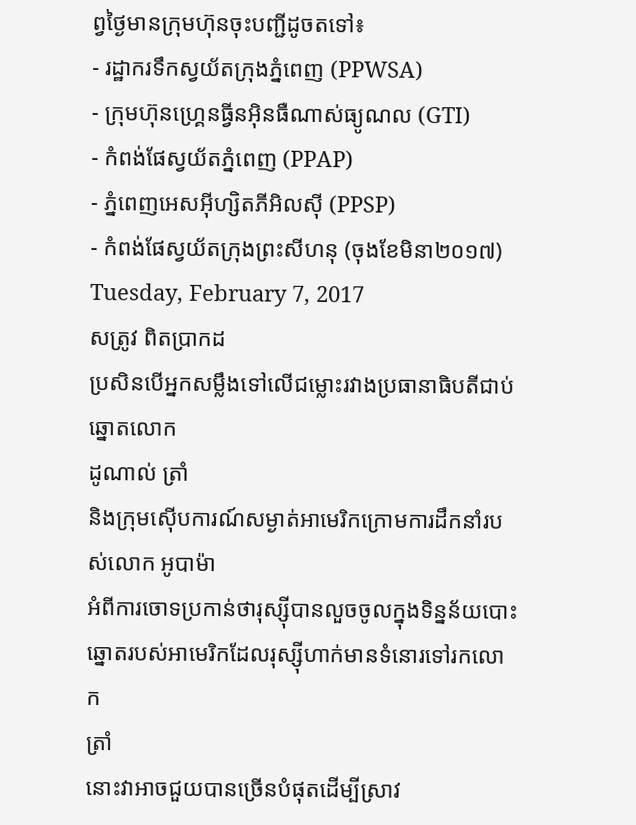ព្វថ្ងៃមានក្រុមហ៊ុនចុះបញ្ជីដូចតទៅ៖
- រដ្ឋាករទឹកស្វយ័តក្រុងភ្នំពេញ (PPWSA)
- ក្រុមហ៊ុនហ្រ្គេនធ្វីនអ៊ិនធឺណាស់ធ្យូណល (GTI)
- កំពង់ផែស្វយ័តភ្នំពេញ (PPAP)
- ភ្នំពេញអេសអ៊ីហ្សិតភីអិលស៊ី (PPSP)
- កំពង់ផែស្វយ័តក្រុងព្រះសីហនុ (ចុងខែមិនា២០១៧)
Tuesday, February 7, 2017
សត្រូវ ពិតប្រាកដ
ប្រសិនបើអ្នកសម្លឹងទៅលើជម្លោះរវាងប្រធានាធិបតីជាប់ឆ្នោតលោក
ដូណាល់ ត្រាំ
និងក្រុមស៊ើបការណ៍សម្ងាត់អាមេរិកក្រោមការដឹកនាំរបស់លោក អូបាម៉ា
អំពីការចោទប្រកាន់ថារុស្ស៊ីបានលួចចូលក្នុងទិន្នន័យបោះឆ្នោតរបស់អាមេរិកដែលរុស្ស៊ីហាក់មានទំនោរទៅរកលោក
ត្រាំ
នោះវាអាចជួយបានច្រើនបំផុតដើម្បីស្រាវ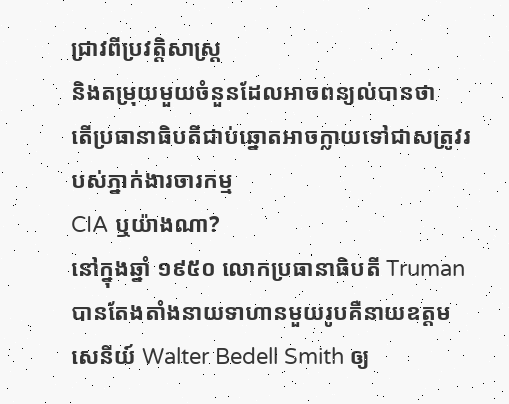ជ្រាវពីប្រវត្តិសាស្ត្រ
និងតម្រុយមួយចំនួនដែលអាចពន្យល់បានថា
តើប្រធានាធិបតីជាប់ឆ្នោតអាចក្លាយទៅជាសត្រូវរបស់ភ្នាក់ងារចារកម្ម
CIA ឬយ៉ាងណា?
នៅក្នុងឆ្នាំ ១៩៥០ លោកប្រធានាធិបតី Truman បានតែងតាំងនាយទាហានមួយរូបគឺនាយឧត្តមសេនីយ៍ Walter Bedell Smith ឲ្យ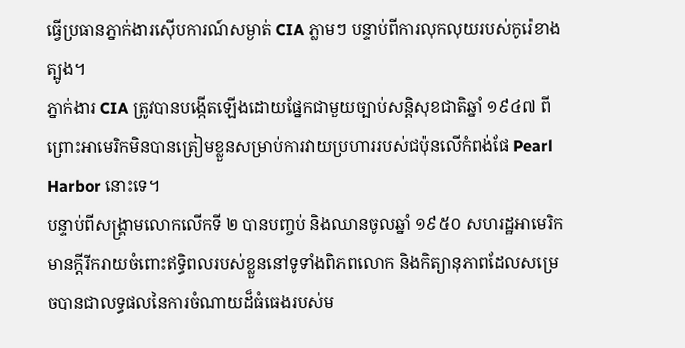ធ្វើប្រធានភ្នាក់ងារស៊ើបការណ៍សម្ងាត់ CIA ភ្លាមៗ បន្ទាប់ពីការលុកលុយរបស់កូរ៉េខាងត្បូង។
ភ្នាក់ងារ CIA ត្រូវបានបង្កើតឡើងដោយផ្នែកជាមួយច្បាប់សន្តិសុខជាតិឆ្នាំ ១៩៤៧ ពីព្រោះអាមេរិកមិនបានត្រៀមខ្លួនសម្រាប់ការវាយប្រហាររបស់ជប៉ុនលើកំពង់ផែ Pearl Harbor នោះទេ។
បន្ទាប់ពីសង្គ្រាមលោកលើកទី ២ បានបញ្ចប់ និងឈានចូលឆ្នាំ ១៩៥០ សហរដ្ឋអាមេរិកមានក្តីរីករាយចំពោះឥទ្ធិពលរបស់ខ្លួននៅទូទាំងពិភពលោក និងកិត្យានុភាពដែលសម្រេចបានជាលទ្ធផលនៃការចំណាយដ៏ធំធេងរបស់ម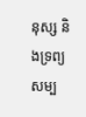នុស្ស និងទ្រព្យសម្ប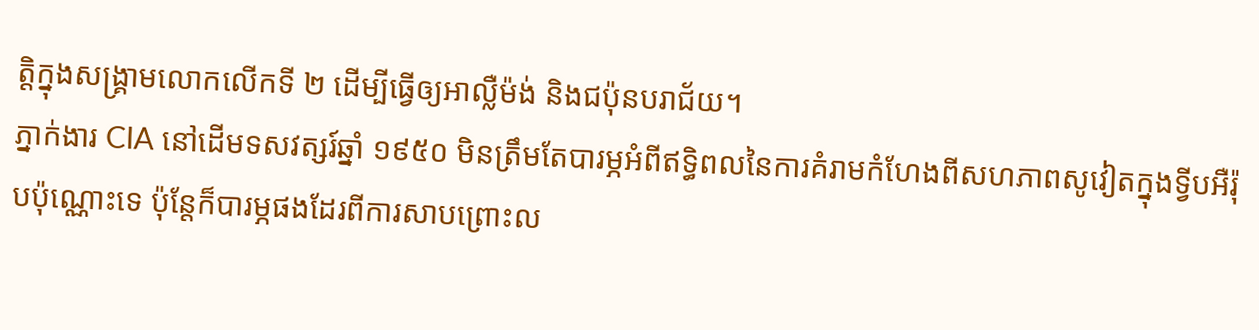ត្ដិក្នុងសង្គ្រាមលោកលើកទី ២ ដើម្បីធ្វើឲ្យអាល្លឺម៉ង់ និងជប៉ុនបរាជ័យ។
ភ្នាក់ងារ CIA នៅដើមទសវត្សរ៍ឆ្នាំ ១៩៥០ មិនត្រឹមតែបារម្ភអំពីឥទ្ធិពលនៃការគំរាមកំហែងពីសហភាពសូវៀតក្នុងទ្វីបអឺរ៉ុបប៉ុណ្ណោះទេ ប៉ុន្តែក៏បារម្ភផងដែរពីការសាបព្រោះល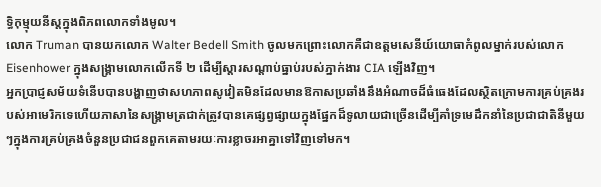ទ្ធិកុម្មុយនីស្តក្នុងពិភពលោកទាំងមូល។
លោក Truman បានយកលោក Walter Bedell Smith ចូលមកព្រោះលោកគឺជាឧត្តមសេនីយ៍យោធាកំពូលម្នាក់របស់លោក Eisenhower ក្នុងសង្គ្រាមលោកលើកទី ២ ដើម្បីស្តារសណ្តាប់ធ្នាប់របស់ភ្នាក់ងារ CIA ឡើងវិញ។
អ្នកប្រាជ្ញសម័យទំនើបបានបង្ហាញថាសហភាពសូវៀតមិនដែលមានឱកាសប្រឆាំងនឹងអំណាចដ៏ធំធេងដែលស្ថិតក្រោមការគ្រប់គ្រងរបស់អាមេរិកទេហើយភាសានៃសង្គ្រាមត្រជាក់ត្រូវបានគេផ្សព្វផ្សាយក្នុងផ្នែកដ៏ទូលាយជាច្រើនដើម្បីគាំទ្រមេដឹកនាំនៃប្រជាជាតិនីមួយៗក្នុងការគ្រប់គ្រងចំនួនប្រជាជនពួកគេតាមរយៈការខ្លាចរអាគ្នាទៅវិញទៅមក។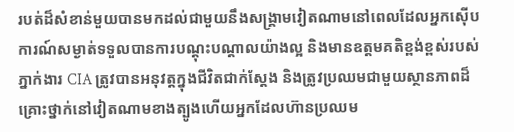របត់ដ៏សំខាន់មួយបានមកដល់ជាមួយនឹងសង្គ្រាមវៀតណាមនៅពេលដែលអ្នកស៊ើបការណ៍សម្ងាត់ទទួលបានការបណ្តុះបណ្តាលយ៉ាងល្អ និងមានឧត្តមគតិខ្ពង់ខ្ពស់របស់ភ្នាក់ងារ CIA ត្រូវបានអនុវត្តក្នុងជីវិតជាក់ស្តែង និងត្រូវប្រឈមជាមួយស្ថានភាពដ៏គ្រោះថ្នាក់នៅវៀតណាមខាងត្បូងហើយអ្នកដែលហ៊ានប្រឈម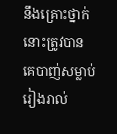នឹងគ្រោះថ្នាក់នោះត្រូវបានគេបាញ់សម្លាប់រៀងរាល់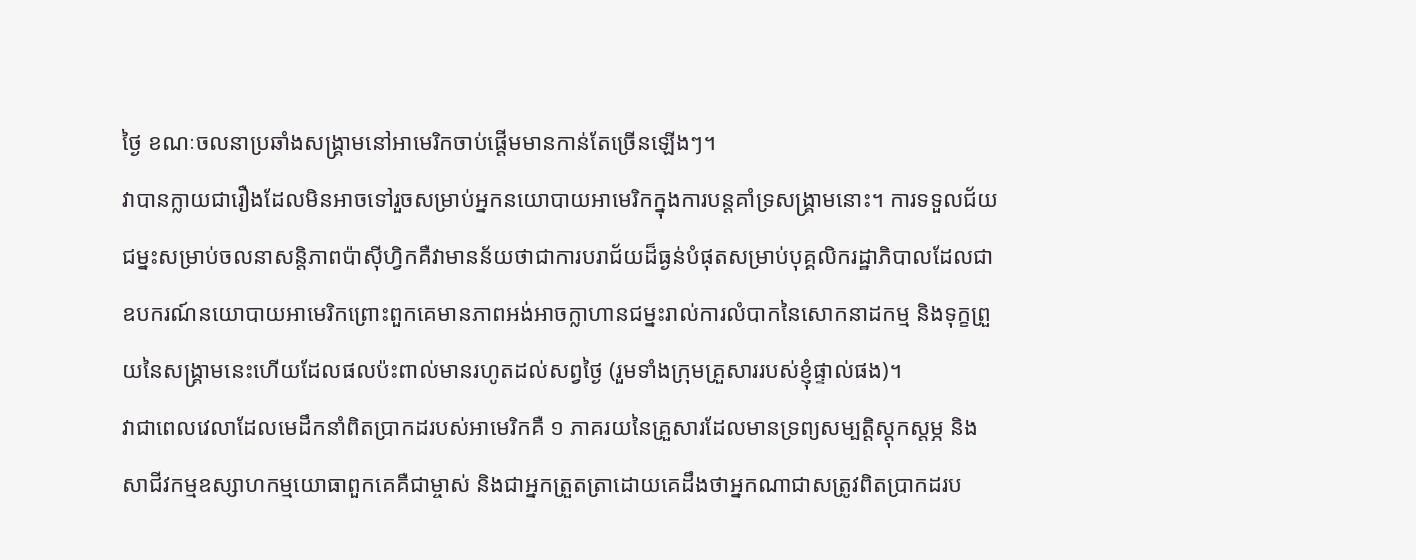ថ្ងៃ ខណៈចលនាប្រឆាំងសង្គ្រាមនៅអាមេរិកចាប់ផ្តើមមានកាន់តែច្រើនឡើងៗ។
វាបានក្លាយជារឿងដែលមិនអាចទៅរួចសម្រាប់អ្នកនយោបាយអាមេរិកក្នុងការបន្តគាំទ្រសង្គ្រាមនោះ។ ការទទួលជ័យជម្នះសម្រាប់ចលនាសន្តិភាពប៉ាស៊ីហ្វិកគឺវាមានន័យថាជាការបរាជ័យដ៏ធ្ងន់បំផុតសម្រាប់បុគ្គលិករដ្ឋាភិបាលដែលជាឧបករណ៍នយោបាយអាមេរិកព្រោះពួកគេមានភាពអង់អាចក្លាហានជម្នះរាល់ការលំបាកនៃសោកនាដកម្ម និងទុក្ខព្រួយនៃសង្គ្រាមនេះហើយដែលផលប៉ះពាល់មានរហូតដល់សព្វថ្ងៃ (រួមទាំងក្រុមគ្រួសាររបស់ខ្ញុំផ្ទាល់ផង)។
វាជាពេលវេលាដែលមេដឹកនាំពិតប្រាកដរបស់អាមេរិកគឺ ១ ភាគរយនៃគ្រួសារដែលមានទ្រព្យសម្បត្តិស្តុកស្តម្ភ និងសាជីវកម្មឧស្សាហកម្មយោធាពួកគេគឺជាម្ចាស់ និងជាអ្នកត្រួតត្រាដោយគេដឹងថាអ្នកណាជាសត្រូវពិតប្រាកដរប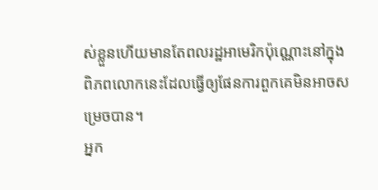ស់ខ្លួនហើយមានតែពលរដ្ឋអាមេរិកប៉ុណ្ណោះនៅក្នុងពិភពលោកនេះដែលធ្វើឲ្យផែនការពួកគេមិនអាចសម្រេចបាន។
អ្នក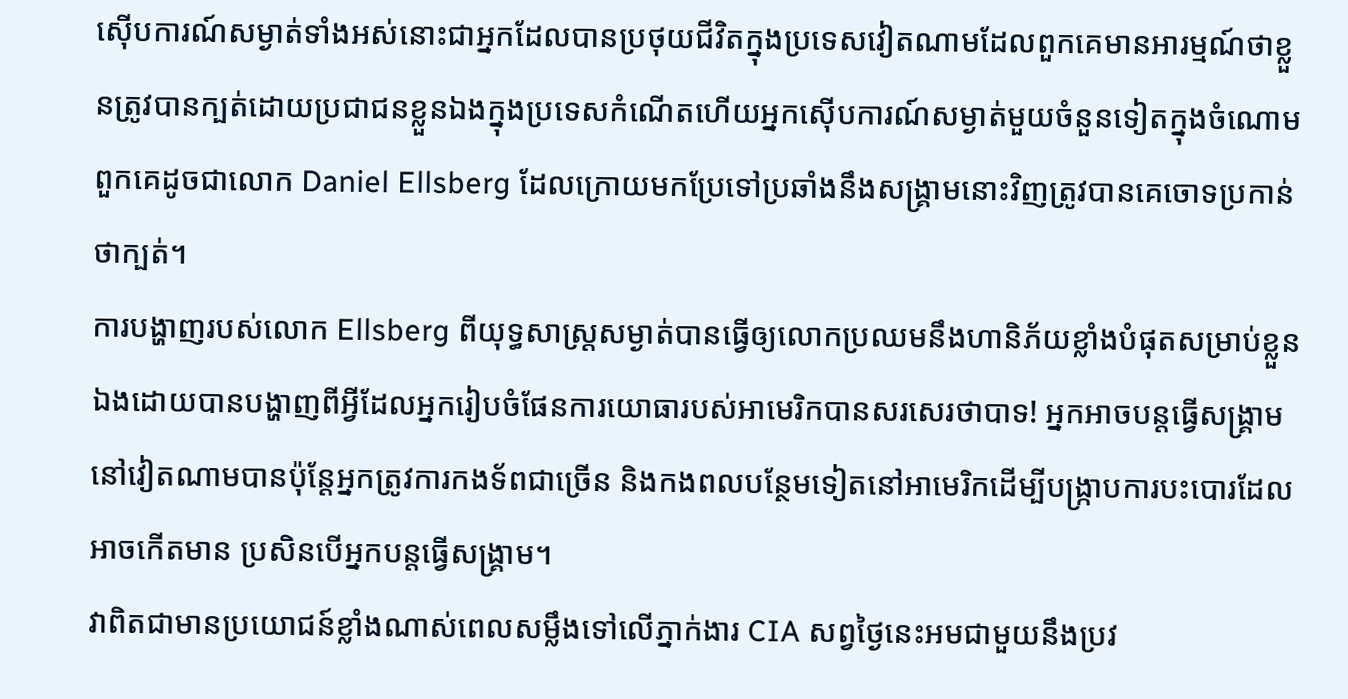ស៊ើបការណ៍សម្ងាត់ទាំងអស់នោះជាអ្នកដែលបានប្រថុយជីវិតក្នុងប្រទេសវៀតណាមដែលពួកគេមានអារម្មណ៍ថាខ្លួនត្រូវបានក្បត់ដោយប្រជាជនខ្លួនឯងក្នុងប្រទេសកំណើតហើយអ្នកស៊ើបការណ៍សម្ងាត់មួយចំនួនទៀតក្នុងចំណោមពួកគេដូចជាលោក Daniel Ellsberg ដែលក្រោយមកប្រែទៅប្រឆាំងនឹងសង្គ្រាមនោះវិញត្រូវបានគេចោទប្រកាន់ថាក្បត់។
ការបង្ហាញរបស់លោក Ellsberg ពីយុទ្ធសាស្ត្រសម្ងាត់បានធ្វើឲ្យលោកប្រឈមនឹងហានិភ័យខ្លាំងបំផុតសម្រាប់ខ្លួនឯងដោយបានបង្ហាញពីអ្វីដែលអ្នករៀបចំផែនការយោធារបស់អាមេរិកបានសរសេរថាបាទ! អ្នកអាចបន្តធ្វើសង្គ្រាមនៅវៀតណាមបានប៉ុន្តែអ្នកត្រូវការកងទ័ពជាច្រើន និងកងពលបន្ថែមទៀតនៅអាមេរិកដើម្បីបង្ក្រាបការបះបោរដែលអាចកើតមាន ប្រសិនបើអ្នកបន្តធ្វើសង្គ្រាម។
វាពិតជាមានប្រយោជន៍ខ្លាំងណាស់ពេលសម្លឹងទៅលើភ្នាក់ងារ CIA សព្វថ្ងៃនេះអមជាមួយនឹងប្រវ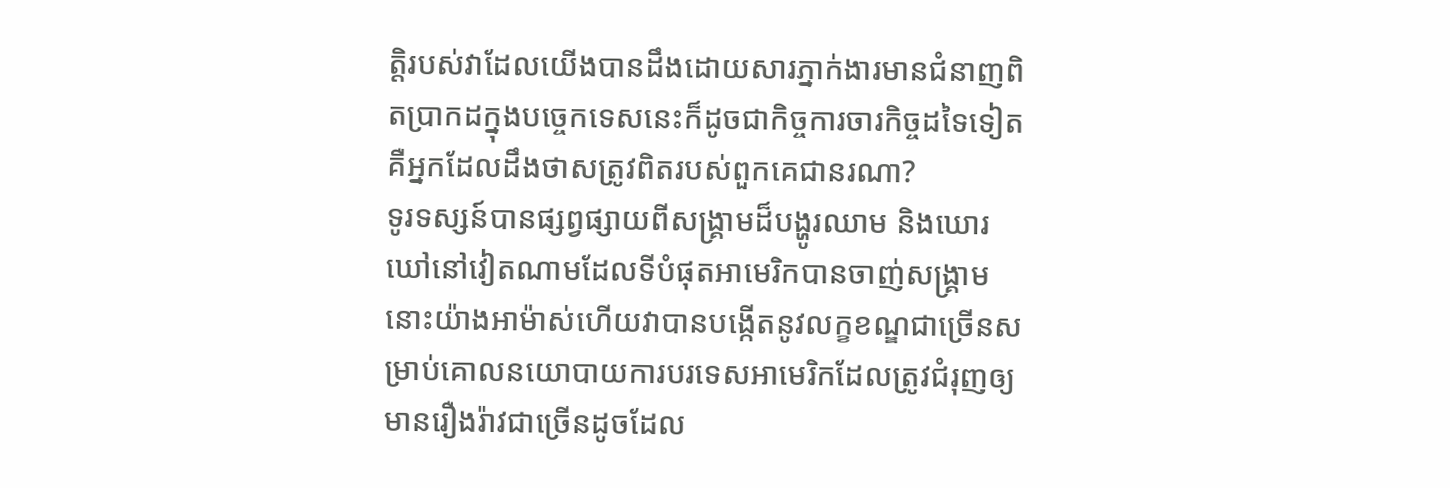ត្តិរបស់វាដែលយើងបានដឹងដោយសារភ្នាក់ងារមានជំនាញពិតប្រាកដក្នុងបច្ចេកទេសនេះក៏ដូចជាកិច្ចការចារកិច្ចដទៃទៀតគឺអ្នកដែលដឹងថាសត្រូវពិតរបស់ពួកគេជានរណា?
ទូរទស្សន៍បានផ្សព្វផ្សាយពីសង្គ្រាមដ៏បង្ហូរឈាម និងឃោរឃៅនៅវៀតណាមដែលទីបំផុតអាមេរិកបានចាញ់សង្គ្រាមនោះយ៉ាងអាម៉ាស់ហើយវាបានបង្កើតនូវលក្ខខណ្ឌជាច្រើនសម្រាប់គោលនយោបាយការបរទេសអាមេរិកដែលត្រូវជំរុញឲ្យមានរឿងរ៉ាវជាច្រើនដូចដែល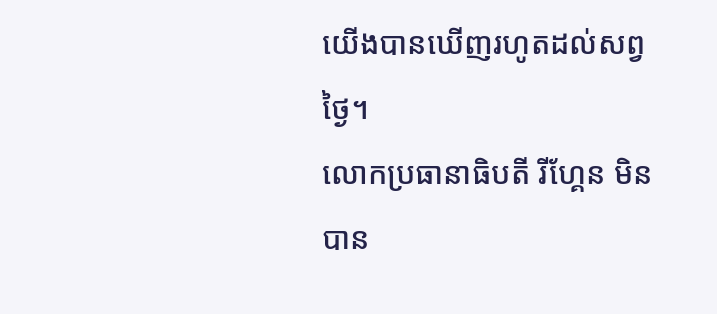យើងបានឃើញរហូតដល់សព្វថ្ងៃ។
លោកប្រធានាធិបតី រីហ្គែន មិនបាន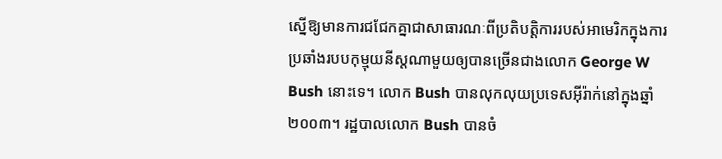ស្នើឱ្យមានការជជែកគ្នាជាសាធារណៈពីប្រតិបត្ដិការរបស់អាមេរិកក្នុងការប្រឆាំងរបបកុម្មុយនីស្តណាមួយឲ្យបានច្រើនជាងលោក George W Bush នោះទេ។ លោក Bush បានលុកលុយប្រទេសអ៊ីរ៉ាក់នៅក្នុងឆ្នាំ ២០០៣។ រដ្ឋបាលលោក Bush បានចំ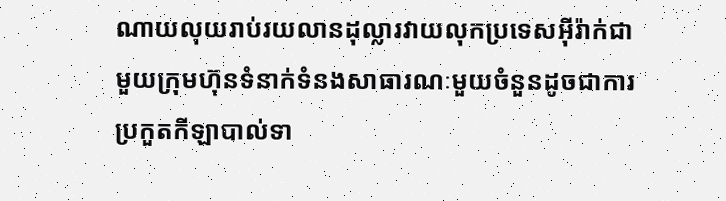ណាយលុយរាប់រយលានដុល្លារវាយលុកប្រទេសអ៊ីរ៉ាក់ជាមួយក្រុមហ៊ុនទំនាក់ទំនងសាធារណៈមួយចំនួនដូចជាការប្រកួតកីឡាបាល់ទា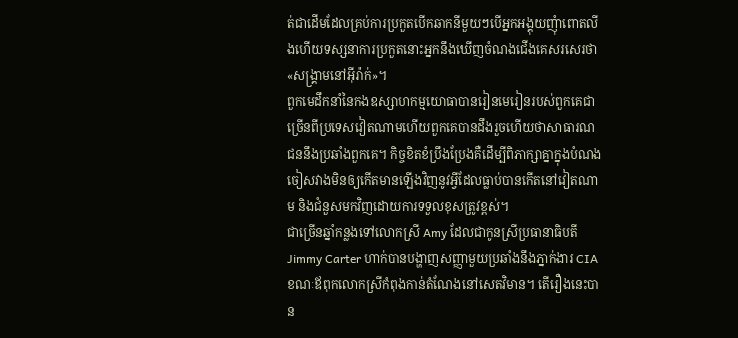ត់ជាដើមដែលគ្រប់ការប្រកួតបើកឆាកនីមួយៗបើអ្នកអង្គុយញុំាពោតលីងហើយទស្សនាការប្រកួតនោះអ្នកនឹងឃើញចំណងជើងគេសរសេរថា «សង្គ្រាមនៅអ៊ីរ៉ាក់»។
ពួកមេដឹកនាំនៃកងឧស្សាហកម្មយោធាបានរៀនមេរៀនរបស់ពួកគេជាច្រើនពីប្រទេសវៀតណាមហើយពួកគេបានដឹងរួចហើយថាសាធារណជននឹងប្រឆាំងពួកគេ។ កិច្ចខិតខំប្រឹងប្រែងគឺដើម្បីពិភាក្សាគ្នាក្នុងបំណងចៀសវាងមិនឲ្យកើតមានឡើងវិញនូវអ្វីដែលធ្លាប់បានកើតនៅវៀតណាម និងជំនួសមកវិញដោយការទទួលខុសត្រូវខ្ពស់។
ជាច្រើនឆ្នាំកន្លងទៅលោកស្រី Amy ដែលជាកូនស្រីប្រធានាធិបតី Jimmy Carter ហាក់បានបង្ហាញសញ្ញាមួយប្រឆាំងនឹងភ្នាក់ងារ CIA ខណៈឪពុកលោកស្រីកំពុងកាន់តំណែងនៅសេតវិមាន។ តើរឿងនេះបាន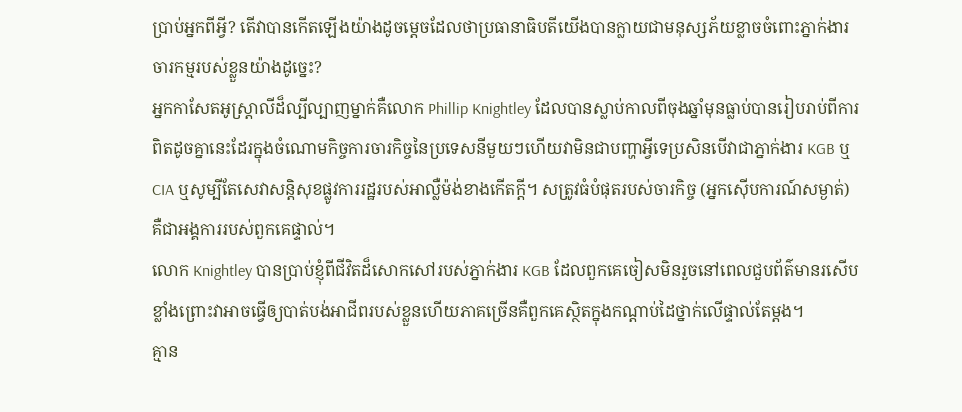ប្រាប់អ្នកពីអ្វី? តើវាបានកើតឡើងយ៉ាងដូចម្តេចដែលថាប្រធានាធិបតីយើងបានក្លាយជាមនុស្សភ័យខ្លាចចំពោះភ្នាក់ងារចារកម្មរបស់ខ្លួនយ៉ាងដូច្នេះ?
អ្នកកាសែតអូស្ត្រាលីដ៏ល្បីល្បាញម្នាក់គឺលោក Phillip Knightley ដែលបានស្លាប់កាលពីចុងឆ្នាំមុនធ្លាប់បានរៀបរាប់ពីការពិតដូចគ្នានេះដែរក្នុងចំណោមកិច្ចការចារកិច្ចនៃប្រទេសនីមួយៗហើយវាមិនជាបញ្ហាអ្វីទេប្រសិនបើវាជាភ្នាក់ងារ KGB ឬ CIA ឬសូម្បីតែសេវាសន្តិសុខផ្លូវការរដ្ឋរបស់អាល្លឺម៉ង់ខាងកើតក្ដី។ សត្រូវធំបំផុតរបស់ចារកិច្ច (អ្នកស៊ើបការណ៍សម្ងាត់) គឺជាអង្គការរបស់ពួកគេផ្ទាល់។
លោក Knightley បានប្រាប់ខ្ញុំពីជីវិតដ៏សោកសៅរបស់ភ្នាក់ងារ KGB ដែលពួកគេចៀសមិនរួចនៅពេលជួបព័ត៌មានរសើបខ្លាំងព្រោះវាអាចធ្វើឲ្យបាត់បង់អាជីពរបស់ខ្លួនហើយភាគច្រើនគឺពួកគេស្ថិតក្នុងកណ្តាប់ដៃថ្នាក់លើផ្ទាល់តែម្តង។
គ្មាន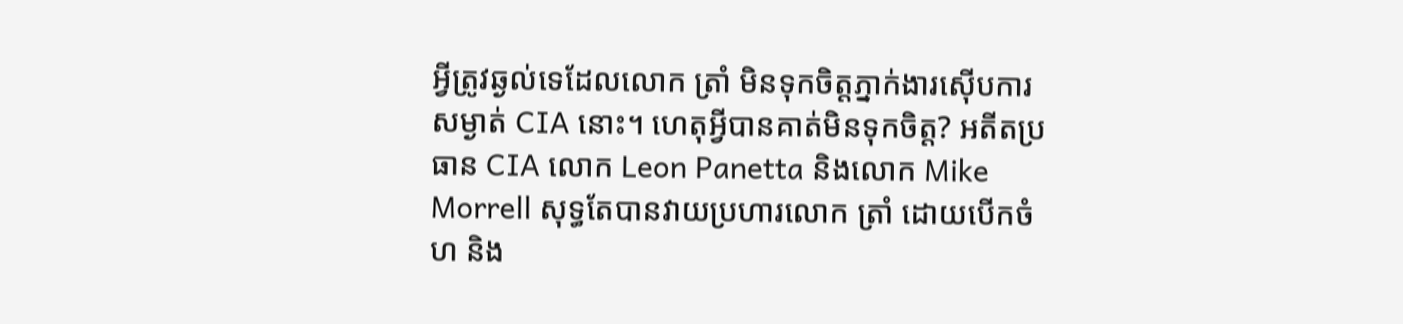អ្វីត្រូវឆ្ងល់ទេដែលលោក ត្រាំ មិនទុកចិត្តភ្នាក់ងារស៊ើបការសម្ងាត់ CIA នោះ។ ហេតុអ្វីបានគាត់មិនទុកចិត្ត? អតីតប្រធាន CIA លោក Leon Panetta និងលោក Mike Morrell សុទ្ធតែបានវាយប្រហារលោក ត្រាំ ដោយបើកចំហ និង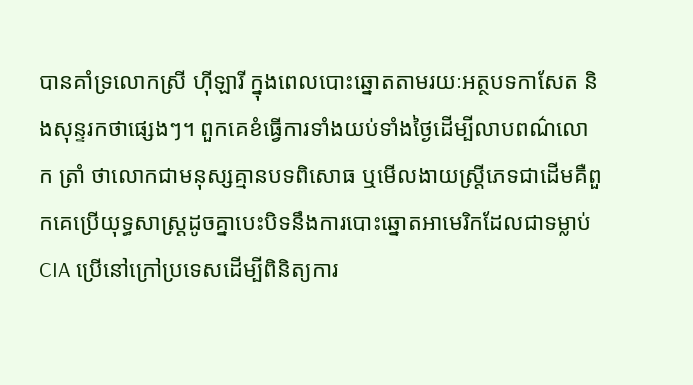បានគាំទ្រលោកស្រី ហ៊ីឡារី ក្នុងពេលបោះឆ្នោតតាមរយៈអត្ថបទកាសែត និងសុន្ទរកថាផ្សេងៗ។ ពួកគេខំធ្វើការទាំងយប់ទាំងថ្ងៃដើម្បីលាបពណ៌លោក ត្រាំ ថាលោកជាមនុស្សគ្មានបទពិសោធ ឬមើលងាយស្ត្រីភេទជាដើមគឺពួកគេប្រើយុទ្ធសាស្ត្រដូចគ្នាបេះបិទនឹងការបោះឆ្នោតអាមេរិកដែលជាទម្លាប់ CIA ប្រើនៅក្រៅប្រទេសដើម្បីពិនិត្យការ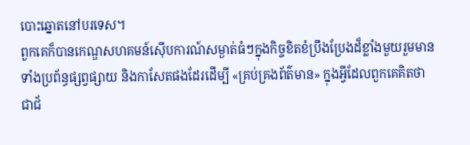បោះឆ្នោតនៅបរទេស។
ពួកគេក៏បានកេណ្ឌសហគមន៍ស៊ើបការណ៍សម្ងាត់ធំៗក្នុងកិច្ចខិតខំប្រឹងប្រែងដ៏ខ្លាំងមួយរួមមានទាំងប្រព័ន្ធផ្សព្វផ្សាយ និងកាសែតផងដែរដើម្បី «គ្រប់គ្រងព័ត៌មាន» ក្នុងអ្វីដែលពួកគេគិតថាជាជ័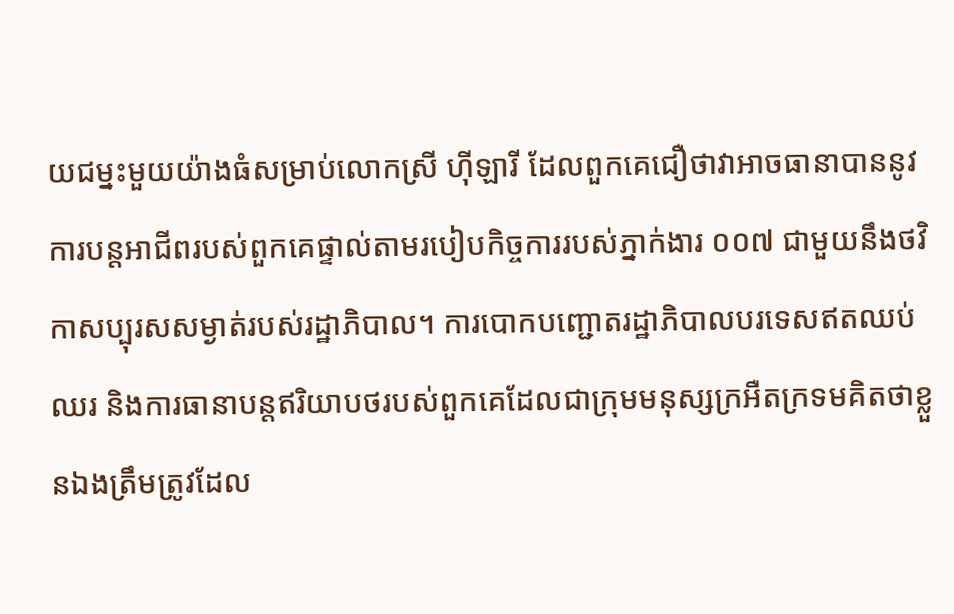យជម្នះមួយយ៉ាងធំសម្រាប់លោកស្រី ហ៊ីឡារី ដែលពួកគេជឿថាវាអាចធានាបាននូវការបន្តអាជីពរបស់ពួកគេផ្ទាល់តាមរបៀបកិច្ចការរបស់ភ្នាក់ងារ ០០៧ ជាមួយនឹងថវិកាសប្បុរសសម្ងាត់របស់រដ្ឋាភិបាល។ ការបោកបញ្ជោតរដ្ឋាភិបាលបរទេសឥតឈប់ឈរ និងការធានាបន្តឥរិយាបថរបស់ពួកគេដែលជាក្រុមមនុស្សក្រអឺតក្រទមគិតថាខ្លួនឯងត្រឹមត្រូវដែល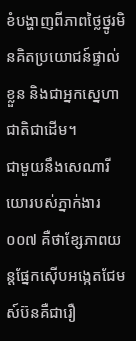ខំបង្ហាញពីភាពថ្លៃថ្នូរមិនគិតប្រយោជន៍ផ្ទាល់ខ្លួន និងជាអ្នកស្នេហាជាតិជាដើម។
ជាមួយនឹងសេណារីយោរបស់ភ្នាក់ងារ ០០៧ គឺថាខ្សែភាពយន្តផ្នែកស៊ើបអង្កេតជែមស៍ប៊នគឺជារឿ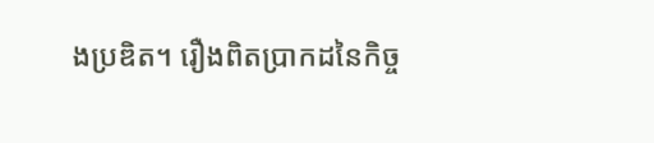ងប្រឌិត។ រឿងពិតប្រាកដនៃកិច្ច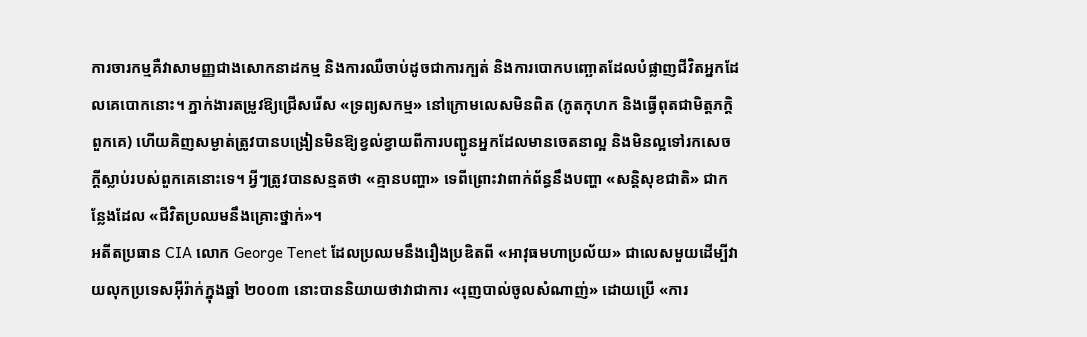ការចារកម្មគឺវាសាមញ្ញជាងសោកនាដកម្ម និងការឈឺចាប់ដូចជាការក្បត់ និងការបោកបញ្ឆោតដែលបំផ្លាញជីវិតអ្នកដែលគេបោកនោះ។ ភ្នាក់ងារតម្រូវឱ្យជ្រើសរើស «ទ្រព្យសកម្ម» នៅក្រោមលេសមិនពិត (ភូតកុហក និងធ្វើពុតជាមិត្តភក្តិពួកគេ) ហើយគិញសម្ងាត់ត្រូវបានបង្រៀនមិនឱ្យខ្វល់ខ្វាយពីការបញ្ជូនអ្នកដែលមានចេតនាល្អ និងមិនល្អទៅរកសេចក្តីស្លាប់របស់ពួកគេនោះទេ។ អ្វីៗត្រូវបានសន្មតថា «គ្មានបញ្ហា» ទេពីព្រោះវាពាក់ព័ន្ធនឹងបញ្ហា «សន្ដិសុខជាតិ» ជាកន្លែងដែល «ជីវិតប្រឈមនឹងគ្រោះថ្នាក់»។
អតីតប្រធាន CIA លោក George Tenet ដែលប្រឈមនឹងរឿងប្រឌិតពី «អាវុធមហាប្រល័យ» ជាលេសមួយដើម្បីវាយលុកប្រទេសអ៊ីរ៉ាក់ក្នុងឆ្នាំ ២០០៣ នោះបាននិយាយថាវាជាការ «រុញបាល់ចូលសំណាញ់» ដោយប្រើ «ការ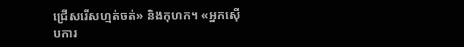ជ្រើសរើសហ្មត់ចត់» និងកុហក។ «អ្នកស៊ើបការ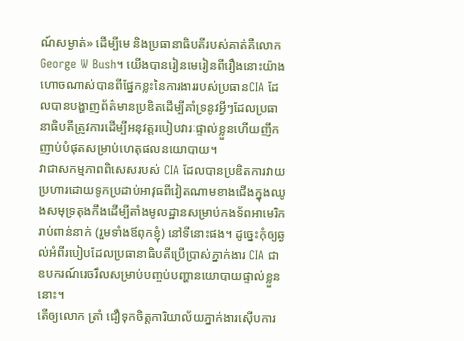ណ៍សម្ងាត់» ដើម្បីមេ និងប្រធានាធិបតីរបស់គាត់គឺលោក George W Bush។ យើងបានរៀនមេរៀនពីរឿងនោះយ៉ាងហោចណាស់បានពីផ្នែកខ្លះនៃការងាររបស់ប្រធានCIA ដែលបានបង្ហាញព័ត៌មានប្រឌិតដើម្បីគាំទ្រនូវអ្វីៗដែលប្រធានាធិបតីត្រូវការដើម្បីអនុវត្តរបៀបវារៈផ្ទាល់ខ្លួនហើយញឹកញាប់បំផុតសម្រាប់ហេតុផលនយោបាយ។
វាជាសកម្មភាពពិសេសរបស់ CIA ដែលបានប្រឌិតការវាយប្រហារដោយទូកប្រដាប់អាវុធពីវៀតណាមខាងជើងក្នុងឈូងសមុទ្រតុងកឹងដើម្បីតាំងមូលដ្ឋានសម្រាប់កងទ័ពអាមេរិករាប់ពាន់នាក់ (រួមទាំងឪពុកខ្ញុំ) នៅទីនោះផង។ ដូច្នេះកុំឲ្យឆ្ងល់អំពីរបៀបដែលប្រធានាធិបតីប្រើប្រាស់ភ្នាក់ងារ CIA ជាឧបករណ៍រេចរឹលសម្រាប់បញ្ចប់បញ្ហានយោបាយផ្ទាល់ខ្លួននោះ។
តើឲ្យលោក ត្រាំ ជឿទុកចិត្តការិយាល័យភ្នាក់ងារស៊ើបការ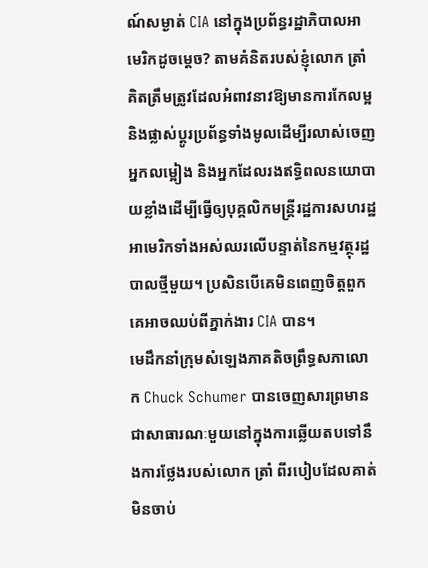ណ៍សម្ងាត់ CIA នៅក្នុងប្រព័ន្ធរដ្ឋាភិបាលអាមេរិកដូចម្តេច? តាមគំនិតរបស់ខ្ញុំលោក ត្រាំ គិតត្រឹមត្រូវដែលអំពាវនាវឱ្យមានការកែលម្អ និងផ្លាស់ប្តូរប្រព័ន្ធទាំងមូលដើម្បីរលាស់ចេញអ្នកលម្អៀង និងអ្នកដែលរងឥទ្ធិពលនយោបាយខ្លាំងដើម្បីធ្វើឲ្យបុគ្គលិកមន្ត្រីរដ្ឋការសហរដ្ឋអាមេរិកទាំងអស់ឈរលើបន្ទាត់នៃកម្មវត្ថុរដ្ឋបាលថ្មីមួយ។ ប្រសិនបើគេមិនពេញចិត្តពួកគេអាចឈប់ពីភ្នាក់ងារ CIA បាន។
មេដឹកនាំក្រុមសំឡេងភាគតិចព្រឹទ្ធសភាលោក Chuck Schumer បានចេញសារព្រមានជាសាធារណៈមួយនៅក្នុងការឆ្លើយតបទៅនឹងការថ្លែងរបស់លោក ត្រាំ ពីរបៀបដែលគាត់មិនចាប់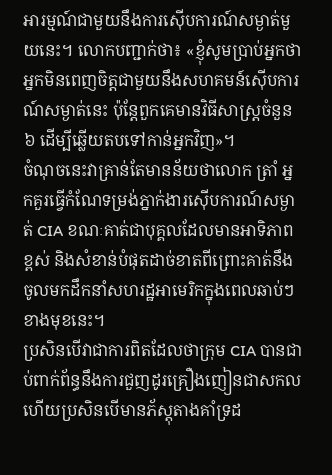អារម្មណ៍ជាមួយនឹងការស៊ើបការណ៍សម្ងាត់មួយនេះ។ លោកបញ្ជាក់ថា៖ «ខ្ញុំសូមប្រាប់អ្នកថាអ្នកមិនពេញចិត្តជាមួយនឹងសហគមន៍ស៊ើបការណ៍សម្ងាត់នេះ ប៉ុន្តែពួកគេមានវិធីសាស្ត្រចំនួន ៦ ដើម្បីឆ្លើយតបទៅកាន់អ្នកវិញ»។
ចំណុចនេះវាគ្រាន់តែមានន័យថាលោក ត្រាំ អ្នកគួរធ្វើកំណែទម្រង់ភ្នាក់ងារស៊ើបការណ៍សម្ងាត់ CIA ខណៈគាត់ជាបុគ្គលដែលមានអាទិភាពខ្ពស់ និងសំខាន់បំផុតដាច់ខាតពីព្រោះគាត់នឹងចូលមកដឹកនាំសហរដ្ឋអាមេរិកក្នុងពេលឆាប់ៗខាងមុខនេះ។
ប្រសិនបើវាជាការពិតដែលថាក្រុម CIA បានជាប់ពាក់ព័ន្ធនឹងការជួញដូរគ្រឿងញៀនជាសកលហើយប្រសិនបើមានភ័ស្តុតាងគាំទ្រដ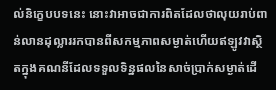ល់និក្ខេបបទនេះ នោះវាអាចជាការពិតដែលថាលុយរាប់ពាន់លានដុល្លាររកបានពីសកម្មភាពសម្ងាត់ហើយឥឡូវវាស្ថិតក្នុងគណនីដែលទទួលទិន្នផលនៃសាច់ប្រាក់សម្ងាត់ដើ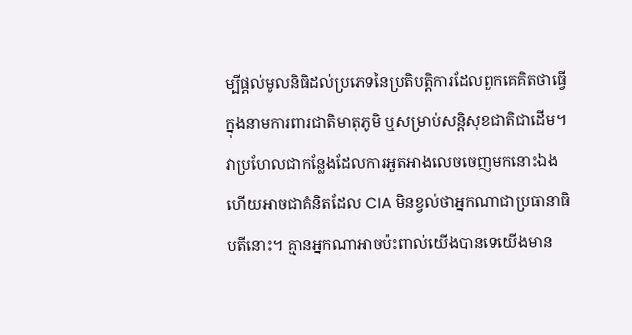ម្បីផ្តល់មូលនិធិដល់ប្រភេទនៃប្រតិបត្ដិការដែលពួកគេគិតថាធ្វើក្នុងនាមការពារជាតិមាតុភូមិ ឬសម្រាប់សន្តិសុខជាតិជាដើម។ វាប្រហែលជាកន្លែងដែលការអួតអាងលេចចេញមកនោះឯងហើយអាចជាគំនិតដែល CIA មិនខ្វល់ថាអ្នកណាជាប្រធានាធិបតីនោះ។ គ្មានអ្នកណាអាចប៉ះពាល់យើងបានទេយើងមាន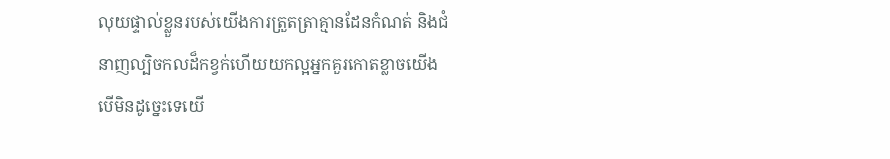លុយផ្ទាល់ខ្លួនរបស់យើងការត្រួតត្រាគ្មានដែនកំណត់ និងជំនាញល្បិចកលដ៏កខ្វក់ហើយយកល្អអ្នកគួរកោតខ្លាចយើង បើមិនដូច្នេះទេយើ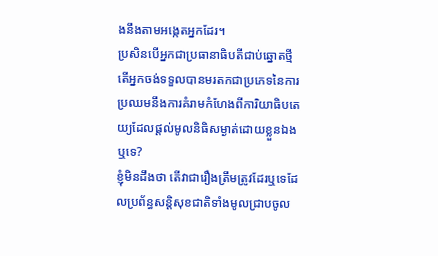ងនឹងតាមអង្កេតអ្នកដែរ។
ប្រសិនបើអ្នកជាប្រធានាធិបតីជាប់ឆ្នោតថ្មី តើអ្នកចង់ទទួលបានមរតកជាប្រភេទនៃការប្រឈមនឹងការគំរាមកំហែងពីការិយាធិបតេយ្យដែលផ្តល់មូលនិធិសម្ងាត់ដោយខ្លួនឯងឬទេ?
ខ្ញុំមិនដឹងថា តើវាជារឿងត្រឹមត្រូវដែរឬទេដែលប្រព័ន្ធសន្ដិសុខជាតិទាំងមូលជ្រាបចូល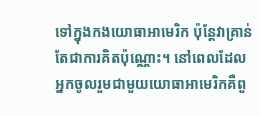ទៅក្នុងកងយោធាអាមេរិក ប៉ុន្តែវាគ្រាន់តែជាការគិតប៉ុណ្ណោះ។ នៅពេលដែលអ្នកចូលរួមជាមួយយោធាអាមេរិកគឺពួ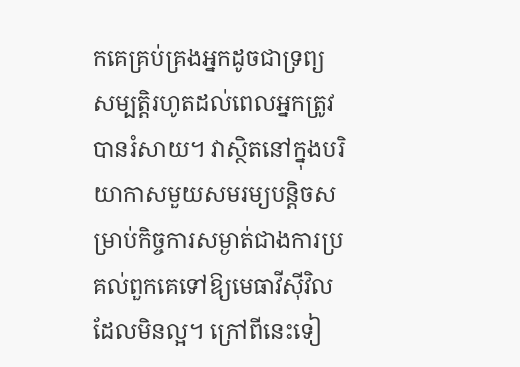កគេគ្រប់គ្រងអ្នកដូចជាទ្រព្យសម្បត្ដិរហូតដល់ពេលអ្នកត្រូវបានរំសាយ។ វាស្ថិតនៅក្នុងបរិយាកាសមួយសមរម្យបន្តិចសម្រាប់កិច្ចការសម្ងាត់ជាងការប្រគល់ពួកគេទៅឱ្យមេធាវីស៊ីវិលដែលមិនល្អ។ ក្រៅពីនេះទៀ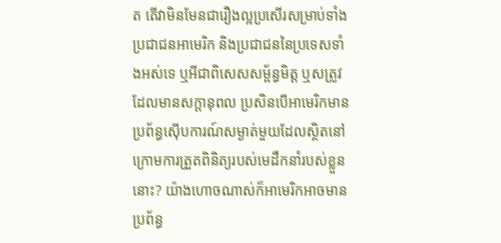ត តើវាមិនមែនជារឿងល្អប្រសើរសម្រាប់ទាំងប្រជាជនអាមេរិក និងប្រជាជននៃប្រទេសទាំងអស់ទេ ឬអីជាពិសេសសម្ព័ន្ធមិត្ត ឬសត្រូវដែលមានសក្តានុពល ប្រសិនបើអាមេរិកមានប្រព័ន្ធស៊ើបការណ៍សម្ងាត់មួយដែលស្ថិតនៅក្រោមការត្រួតពិនិត្យរបស់មេដឹកនាំរបស់ខ្លួននោះ? យ៉ាងហោចណាស់ក៏អាមេរិកអាចមានប្រព័ន្ធ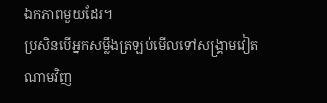ឯកភាពមួយដែរ។
ប្រសិនបើអ្នកសម្លឹងត្រឡប់មើលទៅសង្គ្រាមវៀតណាមវិញ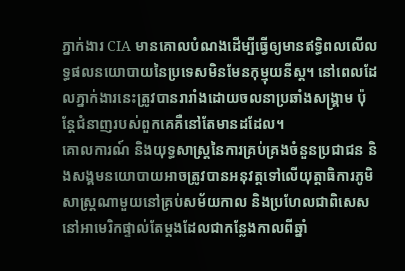ភ្នាក់ងារ CIA មានគោលបំណងដើម្បីធ្វើឲ្យមានឥទ្ធិពលលើលទ្ធផលនយោបាយនៃប្រទេសមិនមែនកុម្មុយនីស្ត។ នៅពេលដែលភ្នាក់ងារនេះត្រូវបានរារាំងដោយចលនាប្រឆាំងសង្គ្រាម ប៉ុន្តែជំនាញរបស់ពួកគេគឺនៅតែមានដដែល។
គោលការណ៍ និងយុទ្ធសាស្ត្រនៃការគ្រប់គ្រងចំនួនប្រជាជន និងសង្គមនយោបាយអាចត្រូវបានអនុវត្តទៅលើយុត្តាធិការភូមិសាស្ត្រណាមួយនៅគ្រប់សម័យកាល និងប្រហែលជាពិសេសនៅអាមេរិកផ្ទាល់តែម្តងដែលជាកន្លែងកាលពីឆ្នាំ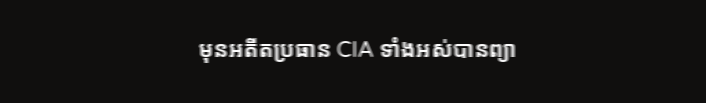មុនអតីតប្រធាន CIA ទាំងអស់បានព្យា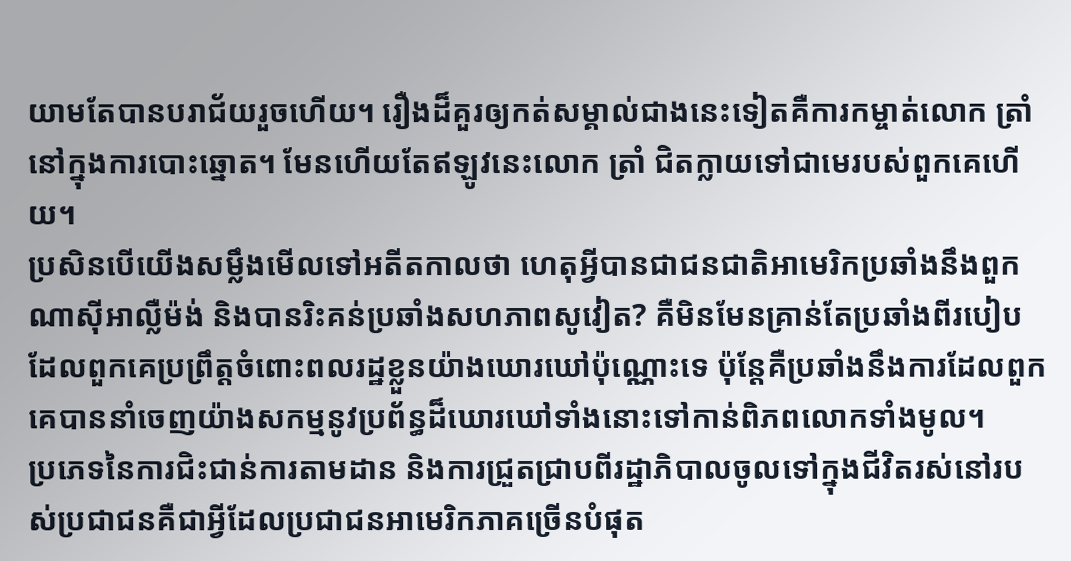យាមតែបានបរាជ័យរួចហើយ។ រឿងដ៏គួរឲ្យកត់សម្គាល់ជាងនេះទៀតគឺការកម្ចាត់លោក ត្រាំ នៅក្នុងការបោះឆ្នោត។ មែនហើយតែឥឡូវនេះលោក ត្រាំ ជិតក្លាយទៅជាមេរបស់ពួកគេហើយ។
ប្រសិនបើយើងសម្លឹងមើលទៅអតីតកាលថា ហេតុអ្វីបានជាជនជាតិអាមេរិកប្រឆាំងនឹងពួកណាស៊ីអាល្លឺម៉ង់ និងបានរិះគន់ប្រឆាំងសហភាពសូវៀត? គឺមិនមែនគ្រាន់តែប្រឆាំងពីរបៀបដែលពួកគេប្រព្រឹត្តចំពោះពលរដ្ឋខ្លួនយ៉ាងឃោរឃៅប៉ុណ្ណោះទេ ប៉ុន្តែគឺប្រឆាំងនឹងការដែលពួកគេបាននាំចេញយ៉ាងសកម្មនូវប្រព័ន្ធដ៏ឃោរឃៅទាំងនោះទៅកាន់ពិភពលោកទាំងមូល។
ប្រភេទនៃការជិះជាន់ការតាមដាន និងការជ្រួតជ្រាបពីរដ្ឋាភិបាលចូលទៅក្នុងជីវិតរស់នៅរបស់ប្រជាជនគឺជាអ្វីដែលប្រជាជនអាមេរិកភាគច្រើនបំផុត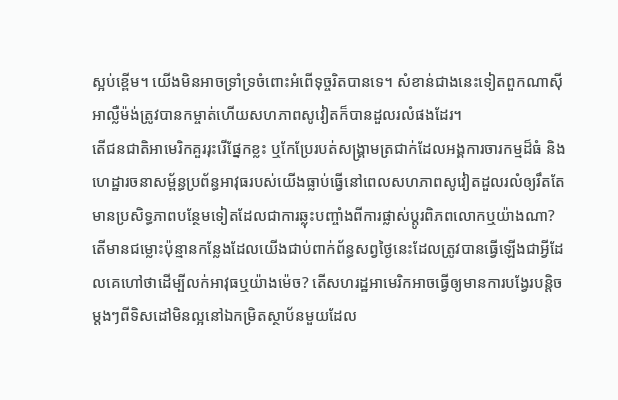ស្អប់ខ្ពើម។ យើងមិនអាចទ្រាំទ្រចំពោះអំពើទុច្ចរិតបានទេ។ សំខាន់ជាងនេះទៀតពួកណាស៊ីអាល្លឺម៉ង់ត្រូវបានកម្ចាត់ហើយសហភាពសូវៀតក៏បានដួលរលំផងដែរ។
តើជនជាតិអាមេរិកគួររុះរើផ្នែកខ្លះ ឬកែប្រែរបត់សង្គ្រាមត្រជាក់ដែលអង្គការចារកម្មដ៏ធំ និងហេដ្ឋារចនាសម្ព័ន្ធប្រព័ន្ធអាវុធរបស់យើងធ្លាប់ធ្វើនៅពេលសហភាពសូវៀតដួលរលំឲ្យរឹតតែមានប្រសិទ្ធភាពបន្ថែមទៀតដែលជាការឆ្លុះបញ្ចាំងពីការផ្លាស់ប្តូរពិភពលោកឬយ៉ាងណា? តើមានជម្លោះប៉ុន្មានកន្លែងដែលយើងជាប់ពាក់ព័ន្ធសព្វថ្ងៃនេះដែលត្រូវបានធ្វើឡើងជាអ្វីដែលគេហៅថាដើម្បីលក់អាវុធឬយ៉ាងម៉េច? តើសហរដ្ឋអាមេរិកអាចធ្វើឲ្យមានការបង្វែរបន្តិចម្តងៗពីទិសដៅមិនល្អនៅឯកម្រិតស្ថាប័នមួយដែល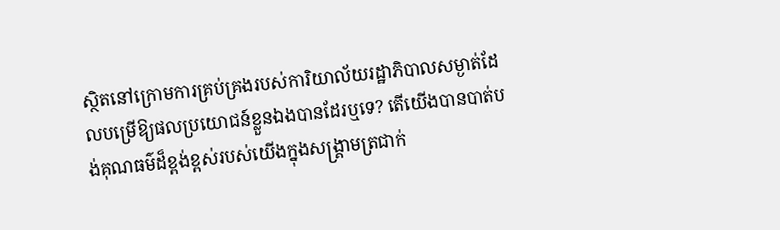ស្ថិតនៅក្រោមការគ្រប់គ្រងរបស់ការិយាល័យរដ្ឋាភិបាលសម្ងាត់ដែលបម្រើឱ្យផលប្រយោជន៍ខ្លួនឯងបានដែរឬទេ? តើយើងបានបាត់បង់គុណធម៌ដ៏ខ្ពង់ខ្ពស់របស់យើងក្នុងសង្គ្រាមត្រជាក់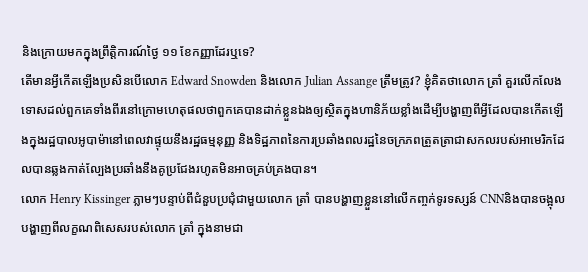និងក្រោយមកក្នុងព្រឹត្តិការណ៍ថ្ងៃ ១១ ខែកញ្ញាដែរឬទេ?
តើមានអ្វីកើតឡើងប្រសិនបើលោក Edward Snowden និងលោក Julian Assange ត្រឹមត្រូវ? ខ្ញុំគិតថាលោក ត្រាំ គួរលើកលែងទោសដល់ពួកគេទាំងពីរនៅក្រោមហេតុផលថាពួកគេបានដាក់ខ្លួនឯងឲ្យស្ថិតក្នុងហានិភ័យខ្លាំងដើម្បីបង្ហាញពីអ្វីដែលបានកើតឡើងក្នុងរដ្ឋបាលអូបាម៉ានៅពេលវាផ្ទុយនឹងរដ្ឋធម្មនុញ្ញ និងទិដ្ឋភាពនៃការប្រឆាំងពលរដ្ឋនៃចក្រភពត្រួតត្រាជាសកលរបស់អាមេរិកដែលបានឆ្លងកាត់ល្បែងប្រឆាំងនឹងគូប្រជែងរហូតមិនអាចគ្រប់គ្រងបាន។
លោក Henry Kissinger ភ្លាមៗបន្ទាប់ពីជំនួបប្រជុំជាមួយលោក ត្រាំ បានបង្ហាញខ្លួននៅលើកញ្ចក់ទូរទស្សន៍ CNNនិងបានចង្អុលបង្ហាញពីលក្ខណពិសេសរបស់លោក ត្រាំ ក្នុងនាមជា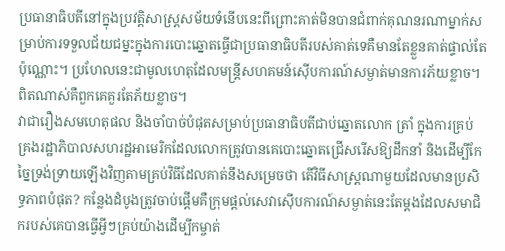ប្រធានាធិបតីនៅក្នុងប្រវត្តិសាស្ត្រសម័យទំនើបនេះពីព្រោះគាត់មិនបានជំពាក់គុណនរណាម្នាក់សម្រាប់ការទទួលជ័យជម្នះក្នុងការបោះឆ្នោតធ្វើជាប្រធានាធិបតីរបស់គាត់ទេគឺមានតែខ្លួនគាត់ផ្ទាល់តែប៉ុណ្ណោះ។ ប្រហែលនេះជាមូលហេតុដែលមន្ត្រីសហគមន៍ស៊ើបការណ៍សម្ងាត់មានការភ័យខ្លាច។ ពិតណាស់គឺពួកគេគួរតែភ័យខ្លាច។
វាជារឿងសមហេតុផល និងចាំបាច់បំផុតសម្រាប់ប្រធានាធិបតីជាប់ឆ្នោតលោក ត្រាំ ក្នុងការគ្រប់គ្រងរដ្ឋាភិបាលសហរដ្ឋអាមេរិកដែលលោកត្រូវបានគេបោះឆ្នោតជ្រើសរើសឱ្យដឹកនាំ និងដើម្បីកែច្នៃទ្រង់ទ្រាយឡើងវិញតាមគ្រប់វិធីដែលគាត់នឹងសម្រេចថា តើវិធីសាស្ត្រណាមួយដែលមានប្រសិទ្ធភាពបំផុត? កន្លែងដំបូងត្រូវចាប់ផ្តើមគឺក្រុមផ្តល់សេវាស៊ើបការណ៍សម្ងាត់នេះតែម្តងដែលសមាជិករបស់គេបានធ្វើអ្វីៗគ្រប់យ៉ាងដើម្បីកម្ចាត់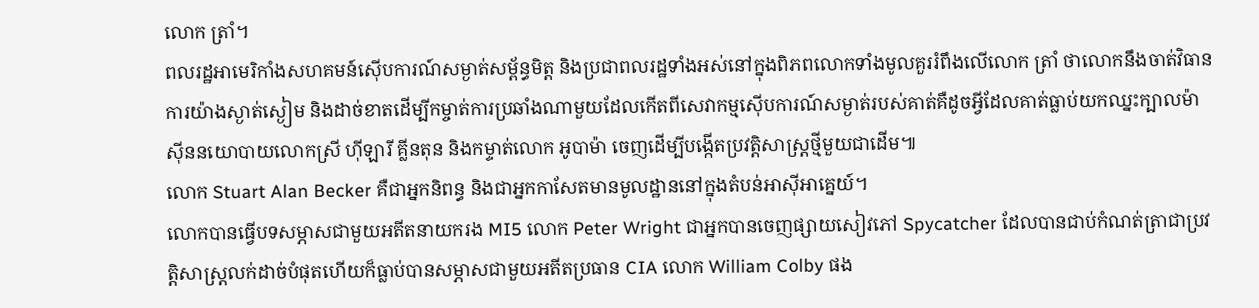លោក ត្រាំ។
ពលរដ្ឋអាមេរិកាំងសហគមន៍ស៊ើបការណ៍សម្ងាត់សម្ព័ន្ធមិត្ត និងប្រជាពលរដ្ឋទាំងអស់នៅក្នុងពិភពលោកទាំងមូលគួររំពឹងលើលោក ត្រាំ ថាលោកនឹងចាត់វិធានការយ៉ាងស្ងាត់ស្ងៀម និងដាច់ខាតដើម្បីកម្ចាត់ការប្រឆាំងណាមួយដែលកើតពីសេវាកម្មស៊ើបការណ៍សម្ងាត់របស់គាត់គឺដូចអ្វីដែលគាត់ធ្លាប់យកឈ្នះក្បាលម៉ាស៊ីននយោបាយលោកស្រី ហ៊ីឡារី គ្លីនតុន និងកម្ទាត់លោក អូបាម៉ា ចេញដើម្បីបង្កើតប្រវត្តិសាស្ត្រថ្មីមួយជាដើម៕
លោក Stuart Alan Becker គឺជាអ្នកនិពន្ធ និងជាអ្នកកាសែតមានមូលដ្ឋាននៅក្នុងតំបន់អាស៊ីអាគ្នេយ៍។
លោកបានធ្វើបទសម្ភាសជាមួយអតីតនាយករង MI5 លោក Peter Wright ជាអ្នកបានចេញផ្សាយសៀវភៅ Spycatcher ដែលបានជាប់កំណត់ត្រាជាប្រវត្តិសាស្ត្រលក់ដាច់បំផុតហើយក៏ធ្លាប់បានសម្ភាសជាមួយអតីតប្រធាន CIA លោក William Colby ផង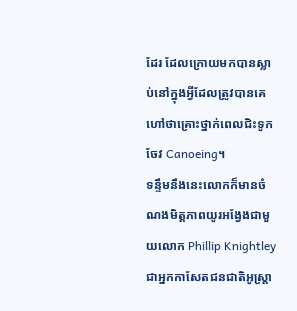ដែរ ដែលក្រោយមកបានស្លាប់នៅក្នុងអ្វីដែលត្រូវបានគេហៅថាគ្រោះថ្នាក់ពេលជិះទូកចែវ Canoeing។
ទន្ទឹមនឹងនេះលោកក៏មានចំណងមិត្ដភាពយូរអង្វែងជាមួយលោក Phillip Knightley ជាអ្នកកាសែតជនជាតិអូស្ត្រា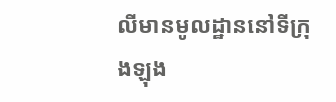លីមានមូលដ្ឋាននៅទីក្រុងឡុង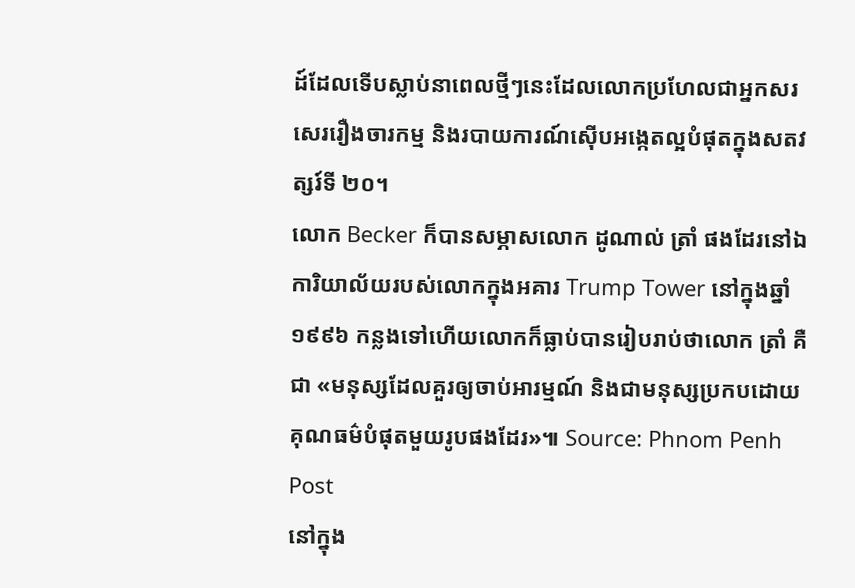ដ៍ដែលទើបស្លាប់នាពេលថ្មីៗនេះដែលលោកប្រហែលជាអ្នកសរសេររឿងចារកម្ម និងរបាយការណ៍ស៊ើបអង្កេតល្អបំផុតក្នុងសតវត្សរ៍ទី ២០។
លោក Becker ក៏បានសម្ភាសលោក ដូណាល់ ត្រាំ ផងដែរនៅឯការិយាល័យរបស់លោកក្នុងអគារ Trump Tower នៅក្នុងឆ្នាំ ១៩៩៦ កន្លងទៅហើយលោកក៏ធ្លាប់បានរៀបរាប់ថាលោក ត្រាំ គឺជា «មនុស្សដែលគួរឲ្យចាប់អារម្មណ៍ និងជាមនុស្សប្រកបដោយគុណធម៌បំផុតមួយរូបផងដែរ»៕ Source: Phnom Penh Post
នៅក្នុង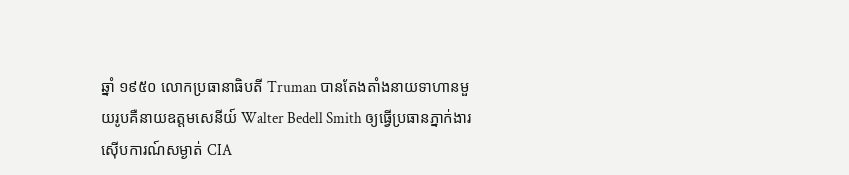ឆ្នាំ ១៩៥០ លោកប្រធានាធិបតី Truman បានតែងតាំងនាយទាហានមួយរូបគឺនាយឧត្តមសេនីយ៍ Walter Bedell Smith ឲ្យធ្វើប្រធានភ្នាក់ងារស៊ើបការណ៍សម្ងាត់ CIA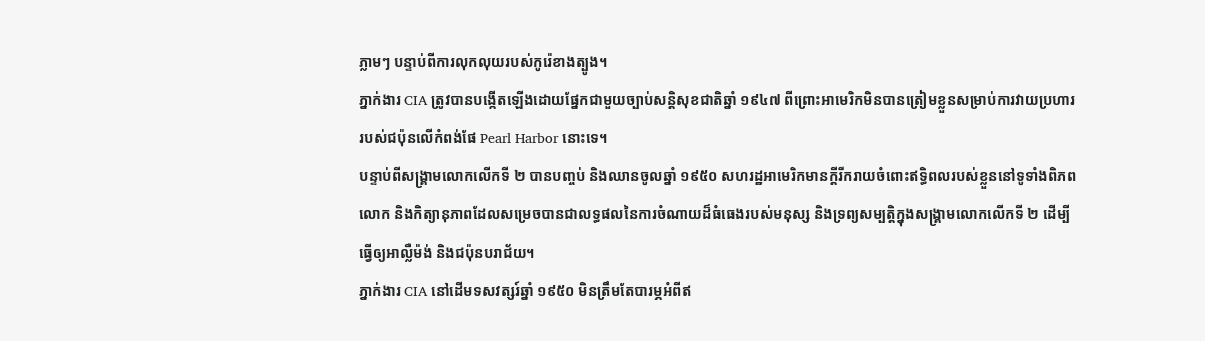ភ្លាមៗ បន្ទាប់ពីការលុកលុយរបស់កូរ៉េខាងត្បូង។
ភ្នាក់ងារ CIA ត្រូវបានបង្កើតឡើងដោយផ្នែកជាមួយច្បាប់សន្តិសុខជាតិឆ្នាំ ១៩៤៧ ពីព្រោះអាមេរិកមិនបានត្រៀមខ្លួនសម្រាប់ការវាយប្រហាររបស់ជប៉ុនលើកំពង់ផែ Pearl Harbor នោះទេ។
បន្ទាប់ពីសង្គ្រាមលោកលើកទី ២ បានបញ្ចប់ និងឈានចូលឆ្នាំ ១៩៥០ សហរដ្ឋអាមេរិកមានក្តីរីករាយចំពោះឥទ្ធិពលរបស់ខ្លួននៅទូទាំងពិភពលោក និងកិត្យានុភាពដែលសម្រេចបានជាលទ្ធផលនៃការចំណាយដ៏ធំធេងរបស់មនុស្ស និងទ្រព្យសម្បត្ដិក្នុងសង្គ្រាមលោកលើកទី ២ ដើម្បីធ្វើឲ្យអាល្លឺម៉ង់ និងជប៉ុនបរាជ័យ។
ភ្នាក់ងារ CIA នៅដើមទសវត្សរ៍ឆ្នាំ ១៩៥០ មិនត្រឹមតែបារម្ភអំពីឥ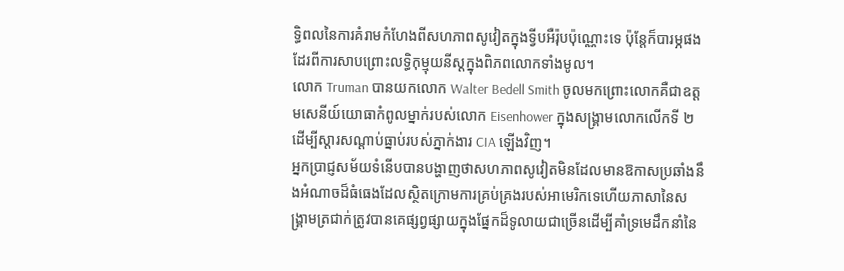ទ្ធិពលនៃការគំរាមកំហែងពីសហភាពសូវៀតក្នុងទ្វីបអឺរ៉ុបប៉ុណ្ណោះទេ ប៉ុន្តែក៏បារម្ភផងដែរពីការសាបព្រោះលទ្ធិកុម្មុយនីស្តក្នុងពិភពលោកទាំងមូល។
លោក Truman បានយកលោក Walter Bedell Smith ចូលមកព្រោះលោកគឺជាឧត្តមសេនីយ៍យោធាកំពូលម្នាក់របស់លោក Eisenhower ក្នុងសង្គ្រាមលោកលើកទី ២ ដើម្បីស្តារសណ្តាប់ធ្នាប់របស់ភ្នាក់ងារ CIA ឡើងវិញ។
អ្នកប្រាជ្ញសម័យទំនើបបានបង្ហាញថាសហភាពសូវៀតមិនដែលមានឱកាសប្រឆាំងនឹងអំណាចដ៏ធំធេងដែលស្ថិតក្រោមការគ្រប់គ្រងរបស់អាមេរិកទេហើយភាសានៃសង្គ្រាមត្រជាក់ត្រូវបានគេផ្សព្វផ្សាយក្នុងផ្នែកដ៏ទូលាយជាច្រើនដើម្បីគាំទ្រមេដឹកនាំនៃ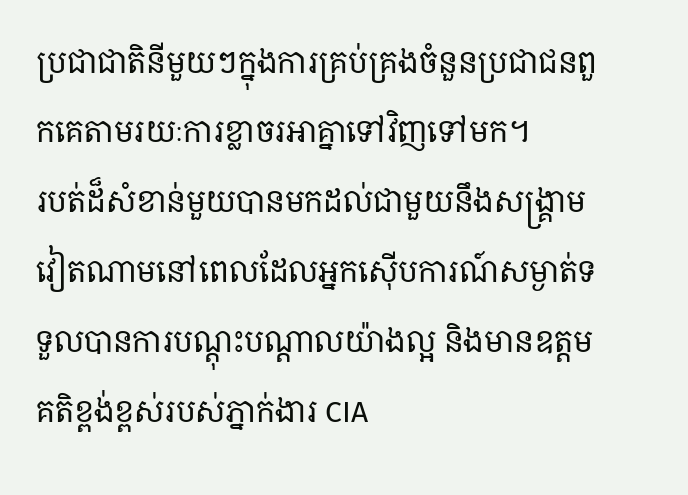ប្រជាជាតិនីមួយៗក្នុងការគ្រប់គ្រងចំនួនប្រជាជនពួកគេតាមរយៈការខ្លាចរអាគ្នាទៅវិញទៅមក។
របត់ដ៏សំខាន់មួយបានមកដល់ជាមួយនឹងសង្គ្រាមវៀតណាមនៅពេលដែលអ្នកស៊ើបការណ៍សម្ងាត់ទទួលបានការបណ្តុះបណ្តាលយ៉ាងល្អ និងមានឧត្តមគតិខ្ពង់ខ្ពស់របស់ភ្នាក់ងារ CIA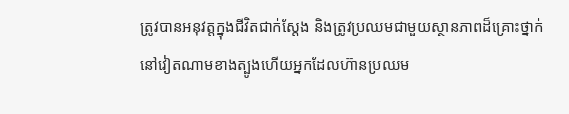ត្រូវបានអនុវត្តក្នុងជីវិតជាក់ស្តែង និងត្រូវប្រឈមជាមួយស្ថានភាពដ៏គ្រោះថ្នាក់នៅវៀតណាមខាងត្បូងហើយអ្នកដែលហ៊ានប្រឈម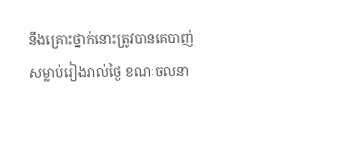នឹងគ្រោះថ្នាក់នោះត្រូវបានគេបាញ់សម្លាប់រៀងរាល់ថ្ងៃ ខណៈចលនា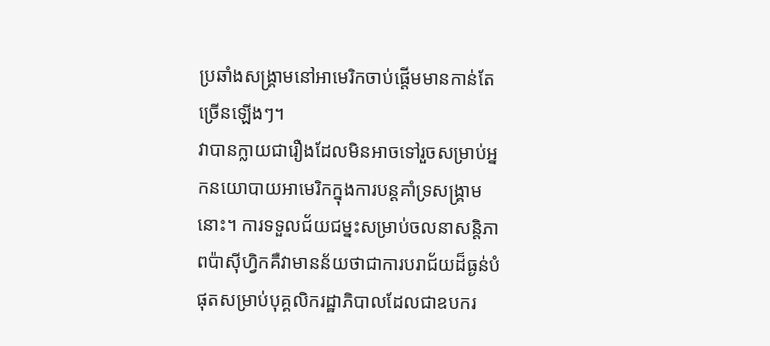ប្រឆាំងសង្គ្រាមនៅអាមេរិកចាប់ផ្តើមមានកាន់តែច្រើនឡើងៗ។
វាបានក្លាយជារឿងដែលមិនអាចទៅរួចសម្រាប់អ្នកនយោបាយអាមេរិកក្នុងការបន្តគាំទ្រសង្គ្រាមនោះ។ ការទទួលជ័យជម្នះសម្រាប់ចលនាសន្តិភាពប៉ាស៊ីហ្វិកគឺវាមានន័យថាជាការបរាជ័យដ៏ធ្ងន់បំផុតសម្រាប់បុគ្គលិករដ្ឋាភិបាលដែលជាឧបករ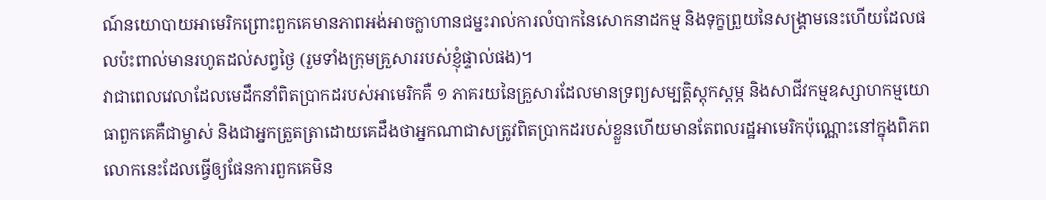ណ៍នយោបាយអាមេរិកព្រោះពួកគេមានភាពអង់អាចក្លាហានជម្នះរាល់ការលំបាកនៃសោកនាដកម្ម និងទុក្ខព្រួយនៃសង្គ្រាមនេះហើយដែលផលប៉ះពាល់មានរហូតដល់សព្វថ្ងៃ (រួមទាំងក្រុមគ្រួសាររបស់ខ្ញុំផ្ទាល់ផង)។
វាជាពេលវេលាដែលមេដឹកនាំពិតប្រាកដរបស់អាមេរិកគឺ ១ ភាគរយនៃគ្រួសារដែលមានទ្រព្យសម្បត្តិស្តុកស្តម្ភ និងសាជីវកម្មឧស្សាហកម្មយោធាពួកគេគឺជាម្ចាស់ និងជាអ្នកត្រួតត្រាដោយគេដឹងថាអ្នកណាជាសត្រូវពិតប្រាកដរបស់ខ្លួនហើយមានតែពលរដ្ឋអាមេរិកប៉ុណ្ណោះនៅក្នុងពិភពលោកនេះដែលធ្វើឲ្យផែនការពួកគេមិន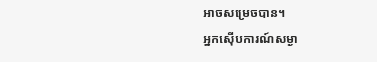អាចសម្រេចបាន។
អ្នកស៊ើបការណ៍សម្ងា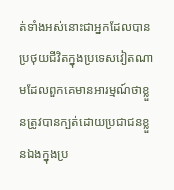ត់ទាំងអស់នោះជាអ្នកដែលបានប្រថុយជីវិតក្នុងប្រទេសវៀតណាមដែលពួកគេមានអារម្មណ៍ថាខ្លួនត្រូវបានក្បត់ដោយប្រជាជនខ្លួនឯងក្នុងប្រ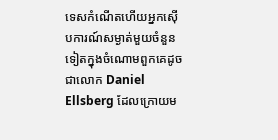ទេសកំណើតហើយអ្នកស៊ើបការណ៍សម្ងាត់មួយចំនួនទៀតក្នុងចំណោមពួកគេដូចជាលោក Daniel Ellsberg ដែលក្រោយម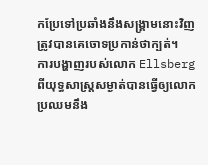កប្រែទៅប្រឆាំងនឹងសង្គ្រាមនោះវិញត្រូវបានគេចោទប្រកាន់ថាក្បត់។
ការបង្ហាញរបស់លោក Ellsberg ពីយុទ្ធសាស្ត្រសម្ងាត់បានធ្វើឲ្យលោកប្រឈមនឹង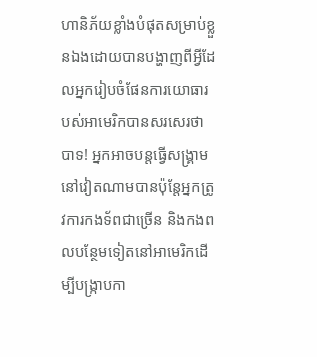ហានិភ័យខ្លាំងបំផុតសម្រាប់ខ្លួនឯងដោយបានបង្ហាញពីអ្វីដែលអ្នករៀបចំផែនការយោធារបស់អាមេរិកបានសរសេរថាបាទ! អ្នកអាចបន្តធ្វើសង្គ្រាមនៅវៀតណាមបានប៉ុន្តែអ្នកត្រូវការកងទ័ពជាច្រើន និងកងពលបន្ថែមទៀតនៅអាមេរិកដើម្បីបង្ក្រាបកា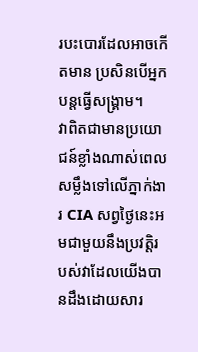របះបោរដែលអាចកើតមាន ប្រសិនបើអ្នកបន្តធ្វើសង្គ្រាម។
វាពិតជាមានប្រយោជន៍ខ្លាំងណាស់ពេលសម្លឹងទៅលើភ្នាក់ងារ CIA សព្វថ្ងៃនេះអមជាមួយនឹងប្រវត្តិរបស់វាដែលយើងបានដឹងដោយសារ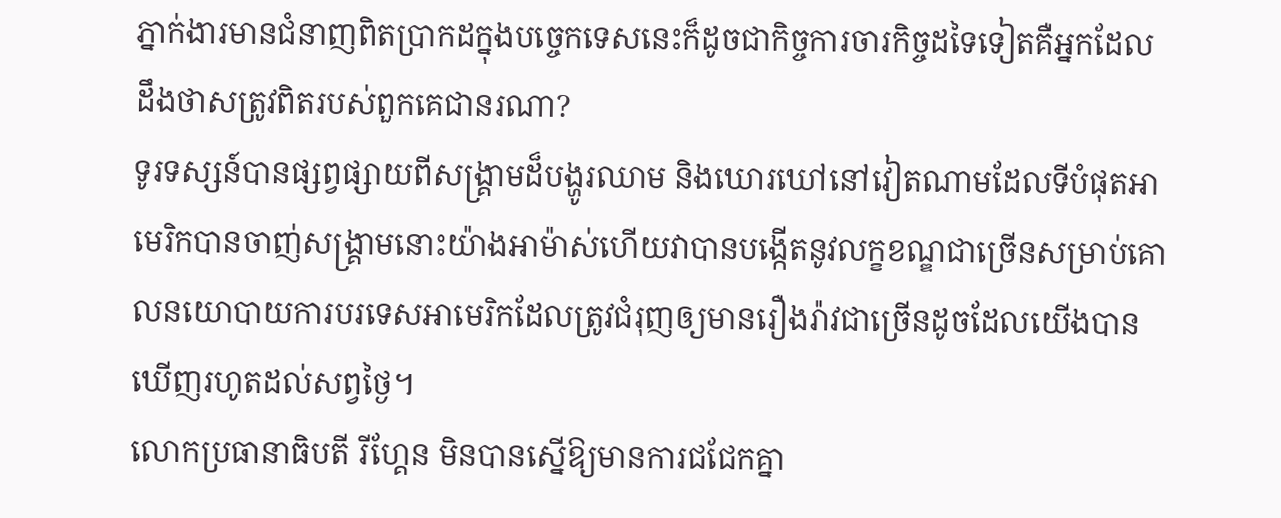ភ្នាក់ងារមានជំនាញពិតប្រាកដក្នុងបច្ចេកទេសនេះក៏ដូចជាកិច្ចការចារកិច្ចដទៃទៀតគឺអ្នកដែលដឹងថាសត្រូវពិតរបស់ពួកគេជានរណា?
ទូរទស្សន៍បានផ្សព្វផ្សាយពីសង្គ្រាមដ៏បង្ហូរឈាម និងឃោរឃៅនៅវៀតណាមដែលទីបំផុតអាមេរិកបានចាញ់សង្គ្រាមនោះយ៉ាងអាម៉ាស់ហើយវាបានបង្កើតនូវលក្ខខណ្ឌជាច្រើនសម្រាប់គោលនយោបាយការបរទេសអាមេរិកដែលត្រូវជំរុញឲ្យមានរឿងរ៉ាវជាច្រើនដូចដែលយើងបានឃើញរហូតដល់សព្វថ្ងៃ។
លោកប្រធានាធិបតី រីហ្គែន មិនបានស្នើឱ្យមានការជជែកគ្នា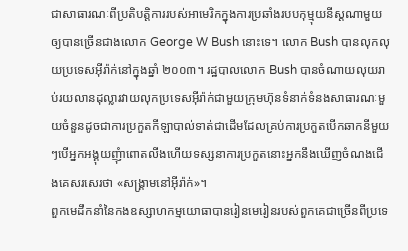ជាសាធារណៈពីប្រតិបត្ដិការរបស់អាមេរិកក្នុងការប្រឆាំងរបបកុម្មុយនីស្តណាមួយឲ្យបានច្រើនជាងលោក George W Bush នោះទេ។ លោក Bush បានលុកលុយប្រទេសអ៊ីរ៉ាក់នៅក្នុងឆ្នាំ ២០០៣។ រដ្ឋបាលលោក Bush បានចំណាយលុយរាប់រយលានដុល្លារវាយលុកប្រទេសអ៊ីរ៉ាក់ជាមួយក្រុមហ៊ុនទំនាក់ទំនងសាធារណៈមួយចំនួនដូចជាការប្រកួតកីឡាបាល់ទាត់ជាដើមដែលគ្រប់ការប្រកួតបើកឆាកនីមួយៗបើអ្នកអង្គុយញុំាពោតលីងហើយទស្សនាការប្រកួតនោះអ្នកនឹងឃើញចំណងជើងគេសរសេរថា «សង្គ្រាមនៅអ៊ីរ៉ាក់»។
ពួកមេដឹកនាំនៃកងឧស្សាហកម្មយោធាបានរៀនមេរៀនរបស់ពួកគេជាច្រើនពីប្រទេ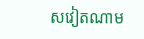សវៀតណាម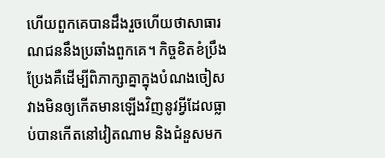ហើយពួកគេបានដឹងរួចហើយថាសាធារណជននឹងប្រឆាំងពួកគេ។ កិច្ចខិតខំប្រឹងប្រែងគឺដើម្បីពិភាក្សាគ្នាក្នុងបំណងចៀសវាងមិនឲ្យកើតមានឡើងវិញនូវអ្វីដែលធ្លាប់បានកើតនៅវៀតណាម និងជំនួសមក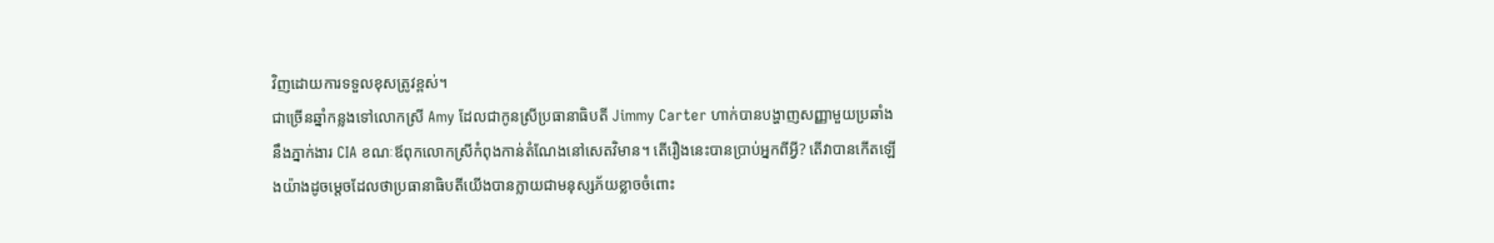វិញដោយការទទួលខុសត្រូវខ្ពស់។
ជាច្រើនឆ្នាំកន្លងទៅលោកស្រី Amy ដែលជាកូនស្រីប្រធានាធិបតី Jimmy Carter ហាក់បានបង្ហាញសញ្ញាមួយប្រឆាំងនឹងភ្នាក់ងារ CIA ខណៈឪពុកលោកស្រីកំពុងកាន់តំណែងនៅសេតវិមាន។ តើរឿងនេះបានប្រាប់អ្នកពីអ្វី? តើវាបានកើតឡើងយ៉ាងដូចម្តេចដែលថាប្រធានាធិបតីយើងបានក្លាយជាមនុស្សភ័យខ្លាចចំពោះ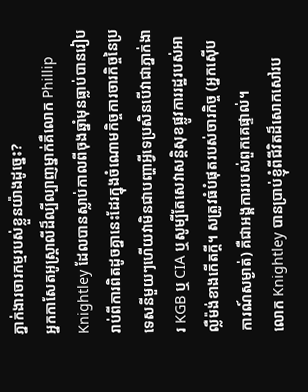ភ្នាក់ងារចារកម្មរបស់ខ្លួនយ៉ាងដូច្នេះ?
អ្នកកាសែតអូស្ត្រាលីដ៏ល្បីល្បាញម្នាក់គឺលោក Phillip Knightley ដែលបានស្លាប់កាលពីចុងឆ្នាំមុនធ្លាប់បានរៀបរាប់ពីការពិតដូចគ្នានេះដែរក្នុងចំណោមកិច្ចការចារកិច្ចនៃប្រទេសនីមួយៗហើយវាមិនជាបញ្ហាអ្វីទេប្រសិនបើវាជាភ្នាក់ងារ KGB ឬ CIA ឬសូម្បីតែសេវាសន្តិសុខផ្លូវការរដ្ឋរបស់អាល្លឺម៉ង់ខាងកើតក្ដី។ សត្រូវធំបំផុតរបស់ចារកិច្ច (អ្នកស៊ើបការណ៍សម្ងាត់) គឺជាអង្គការរបស់ពួកគេផ្ទាល់។
លោក Knightley បានប្រាប់ខ្ញុំពីជីវិតដ៏សោកសៅរប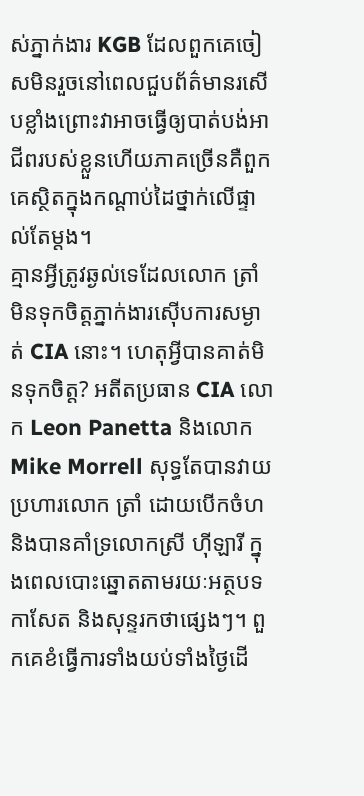ស់ភ្នាក់ងារ KGB ដែលពួកគេចៀសមិនរួចនៅពេលជួបព័ត៌មានរសើបខ្លាំងព្រោះវាអាចធ្វើឲ្យបាត់បង់អាជីពរបស់ខ្លួនហើយភាគច្រើនគឺពួកគេស្ថិតក្នុងកណ្តាប់ដៃថ្នាក់លើផ្ទាល់តែម្តង។
គ្មានអ្វីត្រូវឆ្ងល់ទេដែលលោក ត្រាំ មិនទុកចិត្តភ្នាក់ងារស៊ើបការសម្ងាត់ CIA នោះ។ ហេតុអ្វីបានគាត់មិនទុកចិត្ត? អតីតប្រធាន CIA លោក Leon Panetta និងលោក Mike Morrell សុទ្ធតែបានវាយប្រហារលោក ត្រាំ ដោយបើកចំហ និងបានគាំទ្រលោកស្រី ហ៊ីឡារី ក្នុងពេលបោះឆ្នោតតាមរយៈអត្ថបទកាសែត និងសុន្ទរកថាផ្សេងៗ។ ពួកគេខំធ្វើការទាំងយប់ទាំងថ្ងៃដើ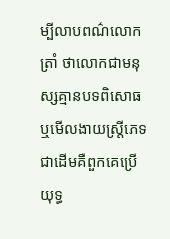ម្បីលាបពណ៌លោក ត្រាំ ថាលោកជាមនុស្សគ្មានបទពិសោធ ឬមើលងាយស្ត្រីភេទជាដើមគឺពួកគេប្រើយុទ្ធ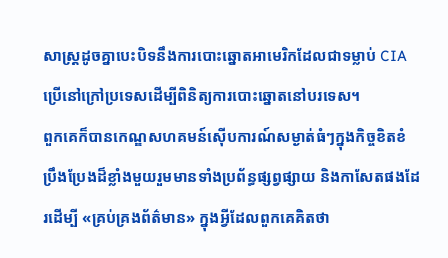សាស្ត្រដូចគ្នាបេះបិទនឹងការបោះឆ្នោតអាមេរិកដែលជាទម្លាប់ CIA ប្រើនៅក្រៅប្រទេសដើម្បីពិនិត្យការបោះឆ្នោតនៅបរទេស។
ពួកគេក៏បានកេណ្ឌសហគមន៍ស៊ើបការណ៍សម្ងាត់ធំៗក្នុងកិច្ចខិតខំប្រឹងប្រែងដ៏ខ្លាំងមួយរួមមានទាំងប្រព័ន្ធផ្សព្វផ្សាយ និងកាសែតផងដែរដើម្បី «គ្រប់គ្រងព័ត៌មាន» ក្នុងអ្វីដែលពួកគេគិតថា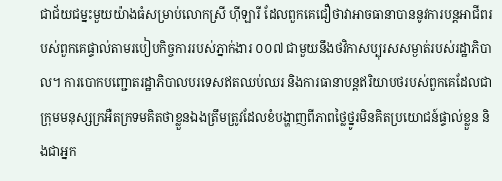ជាជ័យជម្នះមួយយ៉ាងធំសម្រាប់លោកស្រី ហ៊ីឡារី ដែលពួកគេជឿថាវាអាចធានាបាននូវការបន្តអាជីពរបស់ពួកគេផ្ទាល់តាមរបៀបកិច្ចការរបស់ភ្នាក់ងារ ០០៧ ជាមួយនឹងថវិកាសប្បុរសសម្ងាត់របស់រដ្ឋាភិបាល។ ការបោកបញ្ជោតរដ្ឋាភិបាលបរទេសឥតឈប់ឈរ និងការធានាបន្តឥរិយាបថរបស់ពួកគេដែលជាក្រុមមនុស្សក្រអឺតក្រទមគិតថាខ្លួនឯងត្រឹមត្រូវដែលខំបង្ហាញពីភាពថ្លៃថ្នូរមិនគិតប្រយោជន៍ផ្ទាល់ខ្លួន និងជាអ្នក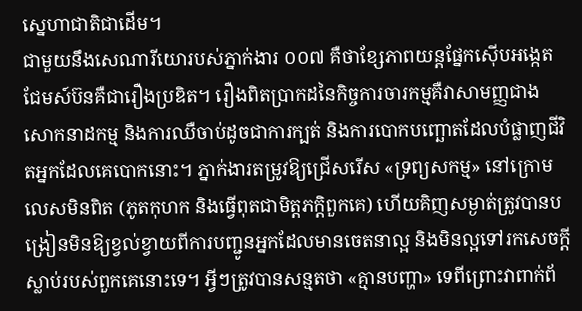ស្នេហាជាតិជាដើម។
ជាមួយនឹងសេណារីយោរបស់ភ្នាក់ងារ ០០៧ គឺថាខ្សែភាពយន្តផ្នែកស៊ើបអង្កេតជែមស៍ប៊នគឺជារឿងប្រឌិត។ រឿងពិតប្រាកដនៃកិច្ចការចារកម្មគឺវាសាមញ្ញជាងសោកនាដកម្ម និងការឈឺចាប់ដូចជាការក្បត់ និងការបោកបញ្ឆោតដែលបំផ្លាញជីវិតអ្នកដែលគេបោកនោះ។ ភ្នាក់ងារតម្រូវឱ្យជ្រើសរើស «ទ្រព្យសកម្ម» នៅក្រោមលេសមិនពិត (ភូតកុហក និងធ្វើពុតជាមិត្តភក្តិពួកគេ) ហើយគិញសម្ងាត់ត្រូវបានបង្រៀនមិនឱ្យខ្វល់ខ្វាយពីការបញ្ជូនអ្នកដែលមានចេតនាល្អ និងមិនល្អទៅរកសេចក្តីស្លាប់របស់ពួកគេនោះទេ។ អ្វីៗត្រូវបានសន្មតថា «គ្មានបញ្ហា» ទេពីព្រោះវាពាក់ព័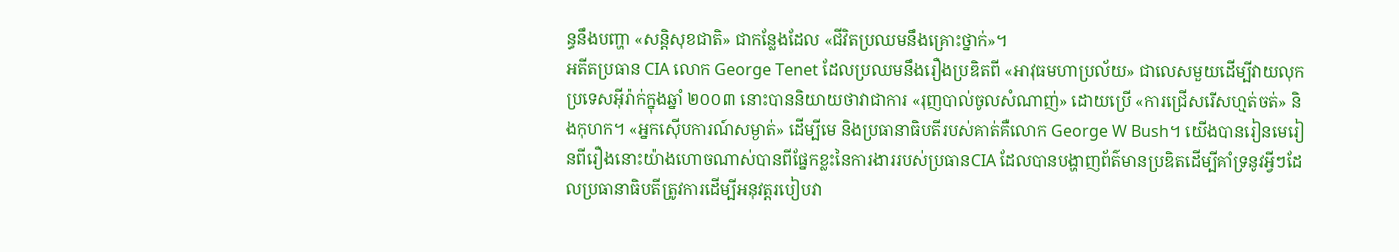ន្ធនឹងបញ្ហា «សន្ដិសុខជាតិ» ជាកន្លែងដែល «ជីវិតប្រឈមនឹងគ្រោះថ្នាក់»។
អតីតប្រធាន CIA លោក George Tenet ដែលប្រឈមនឹងរឿងប្រឌិតពី «អាវុធមហាប្រល័យ» ជាលេសមួយដើម្បីវាយលុកប្រទេសអ៊ីរ៉ាក់ក្នុងឆ្នាំ ២០០៣ នោះបាននិយាយថាវាជាការ «រុញបាល់ចូលសំណាញ់» ដោយប្រើ «ការជ្រើសរើសហ្មត់ចត់» និងកុហក។ «អ្នកស៊ើបការណ៍សម្ងាត់» ដើម្បីមេ និងប្រធានាធិបតីរបស់គាត់គឺលោក George W Bush។ យើងបានរៀនមេរៀនពីរឿងនោះយ៉ាងហោចណាស់បានពីផ្នែកខ្លះនៃការងាររបស់ប្រធានCIA ដែលបានបង្ហាញព័ត៌មានប្រឌិតដើម្បីគាំទ្រនូវអ្វីៗដែលប្រធានាធិបតីត្រូវការដើម្បីអនុវត្តរបៀបវា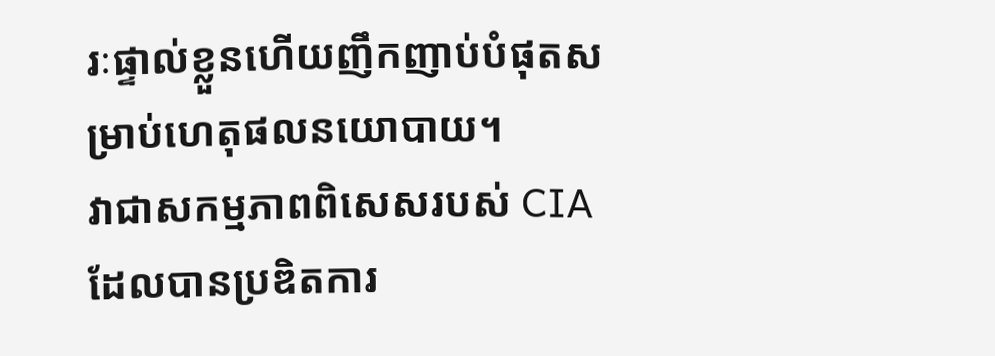រៈផ្ទាល់ខ្លួនហើយញឹកញាប់បំផុតសម្រាប់ហេតុផលនយោបាយ។
វាជាសកម្មភាពពិសេសរបស់ CIA ដែលបានប្រឌិតការ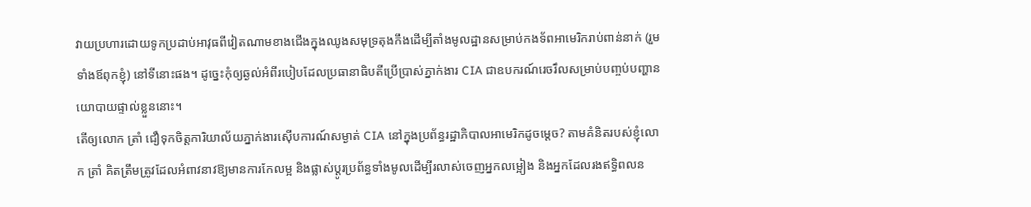វាយប្រហារដោយទូកប្រដាប់អាវុធពីវៀតណាមខាងជើងក្នុងឈូងសមុទ្រតុងកឹងដើម្បីតាំងមូលដ្ឋានសម្រាប់កងទ័ពអាមេរិករាប់ពាន់នាក់ (រួមទាំងឪពុកខ្ញុំ) នៅទីនោះផង។ ដូច្នេះកុំឲ្យឆ្ងល់អំពីរបៀបដែលប្រធានាធិបតីប្រើប្រាស់ភ្នាក់ងារ CIA ជាឧបករណ៍រេចរឹលសម្រាប់បញ្ចប់បញ្ហានយោបាយផ្ទាល់ខ្លួននោះ។
តើឲ្យលោក ត្រាំ ជឿទុកចិត្តការិយាល័យភ្នាក់ងារស៊ើបការណ៍សម្ងាត់ CIA នៅក្នុងប្រព័ន្ធរដ្ឋាភិបាលអាមេរិកដូចម្តេច? តាមគំនិតរបស់ខ្ញុំលោក ត្រាំ គិតត្រឹមត្រូវដែលអំពាវនាវឱ្យមានការកែលម្អ និងផ្លាស់ប្តូរប្រព័ន្ធទាំងមូលដើម្បីរលាស់ចេញអ្នកលម្អៀង និងអ្នកដែលរងឥទ្ធិពលន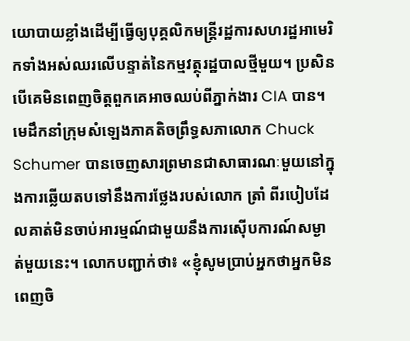យោបាយខ្លាំងដើម្បីធ្វើឲ្យបុគ្គលិកមន្ត្រីរដ្ឋការសហរដ្ឋអាមេរិកទាំងអស់ឈរលើបន្ទាត់នៃកម្មវត្ថុរដ្ឋបាលថ្មីមួយ។ ប្រសិនបើគេមិនពេញចិត្តពួកគេអាចឈប់ពីភ្នាក់ងារ CIA បាន។
មេដឹកនាំក្រុមសំឡេងភាគតិចព្រឹទ្ធសភាលោក Chuck Schumer បានចេញសារព្រមានជាសាធារណៈមួយនៅក្នុងការឆ្លើយតបទៅនឹងការថ្លែងរបស់លោក ត្រាំ ពីរបៀបដែលគាត់មិនចាប់អារម្មណ៍ជាមួយនឹងការស៊ើបការណ៍សម្ងាត់មួយនេះ។ លោកបញ្ជាក់ថា៖ «ខ្ញុំសូមប្រាប់អ្នកថាអ្នកមិនពេញចិ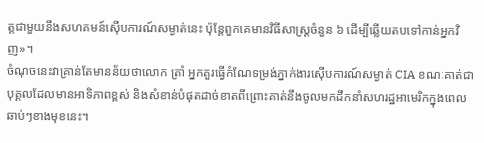ត្តជាមួយនឹងសហគមន៍ស៊ើបការណ៍សម្ងាត់នេះ ប៉ុន្តែពួកគេមានវិធីសាស្ត្រចំនួន ៦ ដើម្បីឆ្លើយតបទៅកាន់អ្នកវិញ»។
ចំណុចនេះវាគ្រាន់តែមានន័យថាលោក ត្រាំ អ្នកគួរធ្វើកំណែទម្រង់ភ្នាក់ងារស៊ើបការណ៍សម្ងាត់ CIA ខណៈគាត់ជាបុគ្គលដែលមានអាទិភាពខ្ពស់ និងសំខាន់បំផុតដាច់ខាតពីព្រោះគាត់នឹងចូលមកដឹកនាំសហរដ្ឋអាមេរិកក្នុងពេលឆាប់ៗខាងមុខនេះ។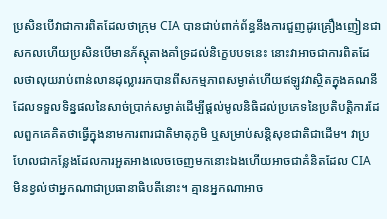ប្រសិនបើវាជាការពិតដែលថាក្រុម CIA បានជាប់ពាក់ព័ន្ធនឹងការជួញដូរគ្រឿងញៀនជាសកលហើយប្រសិនបើមានភ័ស្តុតាងគាំទ្រដល់និក្ខេបបទនេះ នោះវាអាចជាការពិតដែលថាលុយរាប់ពាន់លានដុល្លាររកបានពីសកម្មភាពសម្ងាត់ហើយឥឡូវវាស្ថិតក្នុងគណនីដែលទទួលទិន្នផលនៃសាច់ប្រាក់សម្ងាត់ដើម្បីផ្តល់មូលនិធិដល់ប្រភេទនៃប្រតិបត្ដិការដែលពួកគេគិតថាធ្វើក្នុងនាមការពារជាតិមាតុភូមិ ឬសម្រាប់សន្តិសុខជាតិជាដើម។ វាប្រហែលជាកន្លែងដែលការអួតអាងលេចចេញមកនោះឯងហើយអាចជាគំនិតដែល CIA មិនខ្វល់ថាអ្នកណាជាប្រធានាធិបតីនោះ។ គ្មានអ្នកណាអាច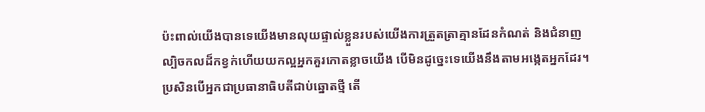ប៉ះពាល់យើងបានទេយើងមានលុយផ្ទាល់ខ្លួនរបស់យើងការត្រួតត្រាគ្មានដែនកំណត់ និងជំនាញល្បិចកលដ៏កខ្វក់ហើយយកល្អអ្នកគួរកោតខ្លាចយើង បើមិនដូច្នេះទេយើងនឹងតាមអង្កេតអ្នកដែរ។
ប្រសិនបើអ្នកជាប្រធានាធិបតីជាប់ឆ្នោតថ្មី តើ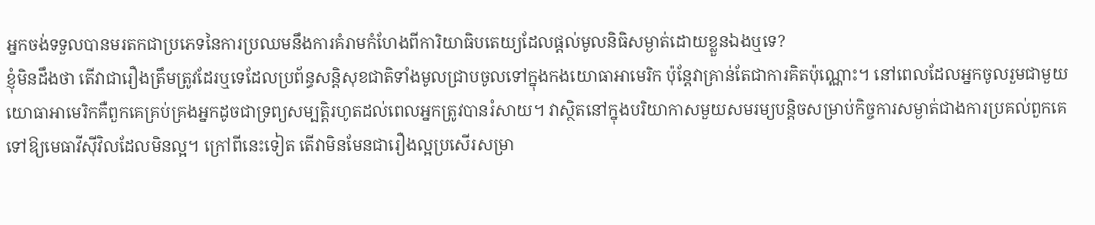អ្នកចង់ទទួលបានមរតកជាប្រភេទនៃការប្រឈមនឹងការគំរាមកំហែងពីការិយាធិបតេយ្យដែលផ្តល់មូលនិធិសម្ងាត់ដោយខ្លួនឯងឬទេ?
ខ្ញុំមិនដឹងថា តើវាជារឿងត្រឹមត្រូវដែរឬទេដែលប្រព័ន្ធសន្ដិសុខជាតិទាំងមូលជ្រាបចូលទៅក្នុងកងយោធាអាមេរិក ប៉ុន្តែវាគ្រាន់តែជាការគិតប៉ុណ្ណោះ។ នៅពេលដែលអ្នកចូលរួមជាមួយយោធាអាមេរិកគឺពួកគេគ្រប់គ្រងអ្នកដូចជាទ្រព្យសម្បត្ដិរហូតដល់ពេលអ្នកត្រូវបានរំសាយ។ វាស្ថិតនៅក្នុងបរិយាកាសមួយសមរម្យបន្តិចសម្រាប់កិច្ចការសម្ងាត់ជាងការប្រគល់ពួកគេទៅឱ្យមេធាវីស៊ីវិលដែលមិនល្អ។ ក្រៅពីនេះទៀត តើវាមិនមែនជារឿងល្អប្រសើរសម្រា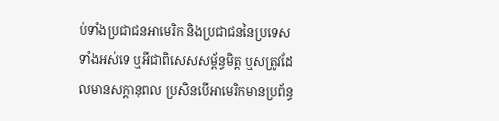ប់ទាំងប្រជាជនអាមេរិក និងប្រជាជននៃប្រទេសទាំងអស់ទេ ឬអីជាពិសេសសម្ព័ន្ធមិត្ត ឬសត្រូវដែលមានសក្តានុពល ប្រសិនបើអាមេរិកមានប្រព័ន្ធ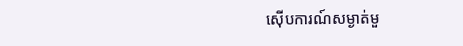ស៊ើបការណ៍សម្ងាត់មួ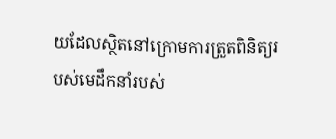យដែលស្ថិតនៅក្រោមការត្រួតពិនិត្យរបស់មេដឹកនាំរបស់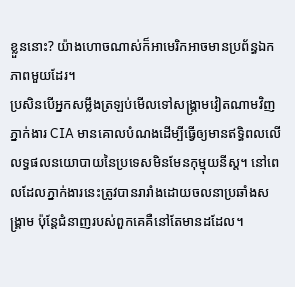ខ្លួននោះ? យ៉ាងហោចណាស់ក៏អាមេរិកអាចមានប្រព័ន្ធឯកភាពមួយដែរ។
ប្រសិនបើអ្នកសម្លឹងត្រឡប់មើលទៅសង្គ្រាមវៀតណាមវិញភ្នាក់ងារ CIA មានគោលបំណងដើម្បីធ្វើឲ្យមានឥទ្ធិពលលើលទ្ធផលនយោបាយនៃប្រទេសមិនមែនកុម្មុយនីស្ត។ នៅពេលដែលភ្នាក់ងារនេះត្រូវបានរារាំងដោយចលនាប្រឆាំងសង្គ្រាម ប៉ុន្តែជំនាញរបស់ពួកគេគឺនៅតែមានដដែល។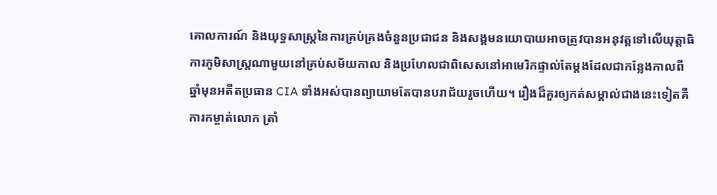គោលការណ៍ និងយុទ្ធសាស្ត្រនៃការគ្រប់គ្រងចំនួនប្រជាជន និងសង្គមនយោបាយអាចត្រូវបានអនុវត្តទៅលើយុត្តាធិការភូមិសាស្ត្រណាមួយនៅគ្រប់សម័យកាល និងប្រហែលជាពិសេសនៅអាមេរិកផ្ទាល់តែម្តងដែលជាកន្លែងកាលពីឆ្នាំមុនអតីតប្រធាន CIA ទាំងអស់បានព្យាយាមតែបានបរាជ័យរួចហើយ។ រឿងដ៏គួរឲ្យកត់សម្គាល់ជាងនេះទៀតគឺការកម្ចាត់លោក ត្រាំ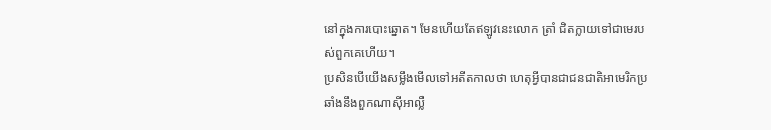នៅក្នុងការបោះឆ្នោត។ មែនហើយតែឥឡូវនេះលោក ត្រាំ ជិតក្លាយទៅជាមេរបស់ពួកគេហើយ។
ប្រសិនបើយើងសម្លឹងមើលទៅអតីតកាលថា ហេតុអ្វីបានជាជនជាតិអាមេរិកប្រឆាំងនឹងពួកណាស៊ីអាល្លឺ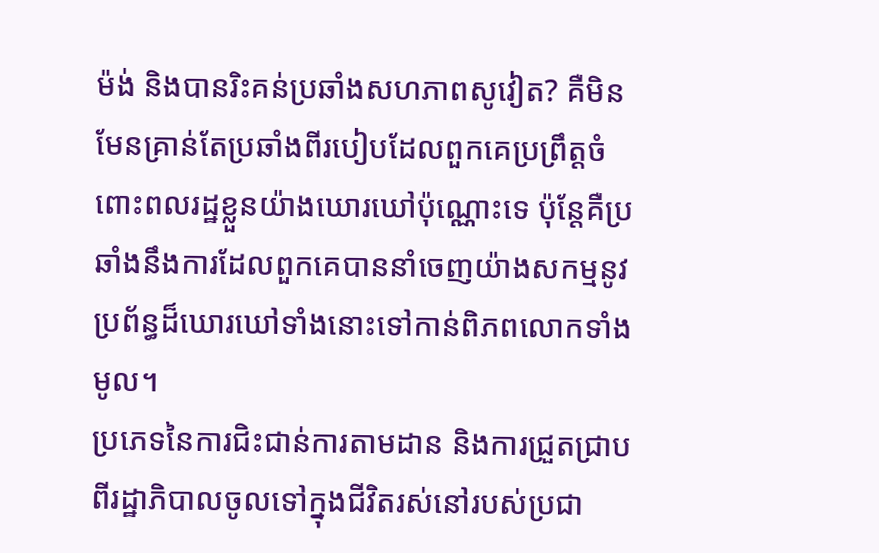ម៉ង់ និងបានរិះគន់ប្រឆាំងសហភាពសូវៀត? គឺមិនមែនគ្រាន់តែប្រឆាំងពីរបៀបដែលពួកគេប្រព្រឹត្តចំពោះពលរដ្ឋខ្លួនយ៉ាងឃោរឃៅប៉ុណ្ណោះទេ ប៉ុន្តែគឺប្រឆាំងនឹងការដែលពួកគេបាននាំចេញយ៉ាងសកម្មនូវប្រព័ន្ធដ៏ឃោរឃៅទាំងនោះទៅកាន់ពិភពលោកទាំងមូល។
ប្រភេទនៃការជិះជាន់ការតាមដាន និងការជ្រួតជ្រាបពីរដ្ឋាភិបាលចូលទៅក្នុងជីវិតរស់នៅរបស់ប្រជា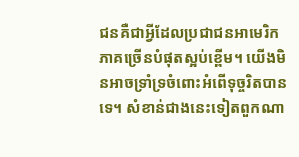ជនគឺជាអ្វីដែលប្រជាជនអាមេរិកភាគច្រើនបំផុតស្អប់ខ្ពើម។ យើងមិនអាចទ្រាំទ្រចំពោះអំពើទុច្ចរិតបានទេ។ សំខាន់ជាងនេះទៀតពួកណា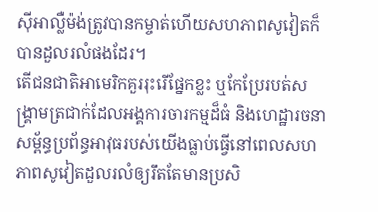ស៊ីអាល្លឺម៉ង់ត្រូវបានកម្ចាត់ហើយសហភាពសូវៀតក៏បានដួលរលំផងដែរ។
តើជនជាតិអាមេរិកគួររុះរើផ្នែកខ្លះ ឬកែប្រែរបត់សង្គ្រាមត្រជាក់ដែលអង្គការចារកម្មដ៏ធំ និងហេដ្ឋារចនាសម្ព័ន្ធប្រព័ន្ធអាវុធរបស់យើងធ្លាប់ធ្វើនៅពេលសហភាពសូវៀតដួលរលំឲ្យរឹតតែមានប្រសិ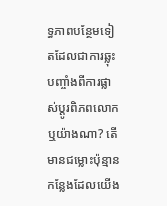ទ្ធភាពបន្ថែមទៀតដែលជាការឆ្លុះបញ្ចាំងពីការផ្លាស់ប្តូរពិភពលោកឬយ៉ាងណា? តើមានជម្លោះប៉ុន្មានកន្លែងដែលយើង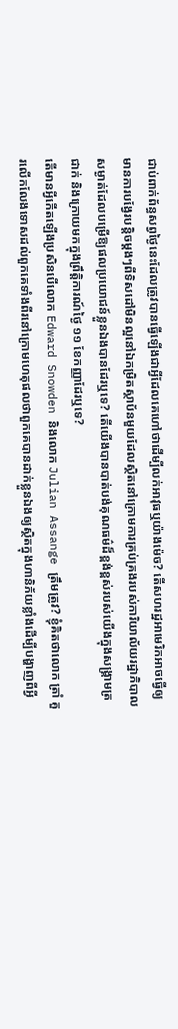ជាប់ពាក់ព័ន្ធសព្វថ្ងៃនេះដែលត្រូវបានធ្វើឡើងជាអ្វីដែលគេហៅថាដើម្បីលក់អាវុធឬយ៉ាងម៉េច? តើសហរដ្ឋអាមេរិកអាចធ្វើឲ្យមានការបង្វែរបន្តិចម្តងៗពីទិសដៅមិនល្អនៅឯកម្រិតស្ថាប័នមួយដែលស្ថិតនៅក្រោមការគ្រប់គ្រងរបស់ការិយាល័យរដ្ឋាភិបាលសម្ងាត់ដែលបម្រើឱ្យផលប្រយោជន៍ខ្លួនឯងបានដែរឬទេ? តើយើងបានបាត់បង់គុណធម៌ដ៏ខ្ពង់ខ្ពស់របស់យើងក្នុងសង្គ្រាមត្រជាក់ និងក្រោយមកក្នុងព្រឹត្តិការណ៍ថ្ងៃ ១១ ខែកញ្ញាដែរឬទេ?
តើមានអ្វីកើតឡើងប្រសិនបើលោក Edward Snowden និងលោក Julian Assange ត្រឹមត្រូវ? ខ្ញុំគិតថាលោក ត្រាំ គួរលើកលែងទោសដល់ពួកគេទាំងពីរនៅក្រោមហេតុផលថាពួកគេបានដាក់ខ្លួនឯងឲ្យស្ថិតក្នុងហានិភ័យខ្លាំងដើម្បីបង្ហាញពីអ្វី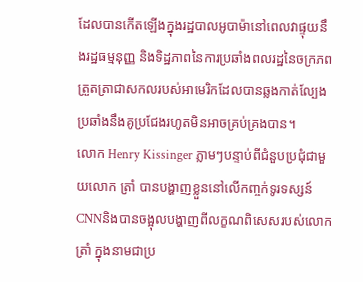ដែលបានកើតឡើងក្នុងរដ្ឋបាលអូបាម៉ានៅពេលវាផ្ទុយនឹងរដ្ឋធម្មនុញ្ញ និងទិដ្ឋភាពនៃការប្រឆាំងពលរដ្ឋនៃចក្រភពត្រួតត្រាជាសកលរបស់អាមេរិកដែលបានឆ្លងកាត់ល្បែងប្រឆាំងនឹងគូប្រជែងរហូតមិនអាចគ្រប់គ្រងបាន។
លោក Henry Kissinger ភ្លាមៗបន្ទាប់ពីជំនួបប្រជុំជាមួយលោក ត្រាំ បានបង្ហាញខ្លួននៅលើកញ្ចក់ទូរទស្សន៍ CNNនិងបានចង្អុលបង្ហាញពីលក្ខណពិសេសរបស់លោក ត្រាំ ក្នុងនាមជាប្រ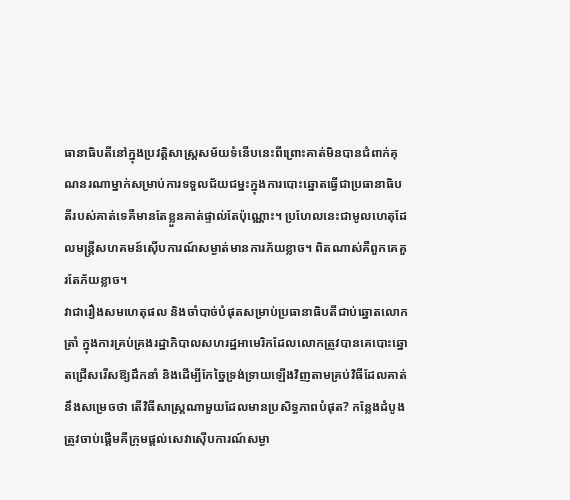ធានាធិបតីនៅក្នុងប្រវត្តិសាស្ត្រសម័យទំនើបនេះពីព្រោះគាត់មិនបានជំពាក់គុណនរណាម្នាក់សម្រាប់ការទទួលជ័យជម្នះក្នុងការបោះឆ្នោតធ្វើជាប្រធានាធិបតីរបស់គាត់ទេគឺមានតែខ្លួនគាត់ផ្ទាល់តែប៉ុណ្ណោះ។ ប្រហែលនេះជាមូលហេតុដែលមន្ត្រីសហគមន៍ស៊ើបការណ៍សម្ងាត់មានការភ័យខ្លាច។ ពិតណាស់គឺពួកគេគួរតែភ័យខ្លាច។
វាជារឿងសមហេតុផល និងចាំបាច់បំផុតសម្រាប់ប្រធានាធិបតីជាប់ឆ្នោតលោក ត្រាំ ក្នុងការគ្រប់គ្រងរដ្ឋាភិបាលសហរដ្ឋអាមេរិកដែលលោកត្រូវបានគេបោះឆ្នោតជ្រើសរើសឱ្យដឹកនាំ និងដើម្បីកែច្នៃទ្រង់ទ្រាយឡើងវិញតាមគ្រប់វិធីដែលគាត់នឹងសម្រេចថា តើវិធីសាស្ត្រណាមួយដែលមានប្រសិទ្ធភាពបំផុត? កន្លែងដំបូងត្រូវចាប់ផ្តើមគឺក្រុមផ្តល់សេវាស៊ើបការណ៍សម្ងា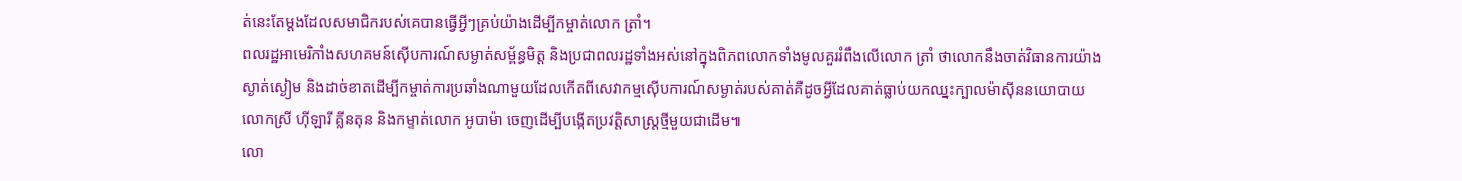ត់នេះតែម្តងដែលសមាជិករបស់គេបានធ្វើអ្វីៗគ្រប់យ៉ាងដើម្បីកម្ចាត់លោក ត្រាំ។
ពលរដ្ឋអាមេរិកាំងសហគមន៍ស៊ើបការណ៍សម្ងាត់សម្ព័ន្ធមិត្ត និងប្រជាពលរដ្ឋទាំងអស់នៅក្នុងពិភពលោកទាំងមូលគួររំពឹងលើលោក ត្រាំ ថាលោកនឹងចាត់វិធានការយ៉ាងស្ងាត់ស្ងៀម និងដាច់ខាតដើម្បីកម្ចាត់ការប្រឆាំងណាមួយដែលកើតពីសេវាកម្មស៊ើបការណ៍សម្ងាត់របស់គាត់គឺដូចអ្វីដែលគាត់ធ្លាប់យកឈ្នះក្បាលម៉ាស៊ីននយោបាយលោកស្រី ហ៊ីឡារី គ្លីនតុន និងកម្ទាត់លោក អូបាម៉ា ចេញដើម្បីបង្កើតប្រវត្តិសាស្ត្រថ្មីមួយជាដើម៕
លោ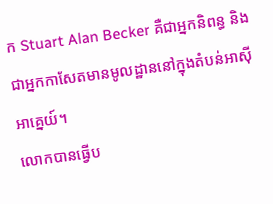ក Stuart Alan Becker គឺជាអ្នកនិពន្ធ និងជាអ្នកកាសែតមានមូលដ្ឋាននៅក្នុងតំបន់អាស៊ីអាគ្នេយ៍។
លោកបានធ្វើប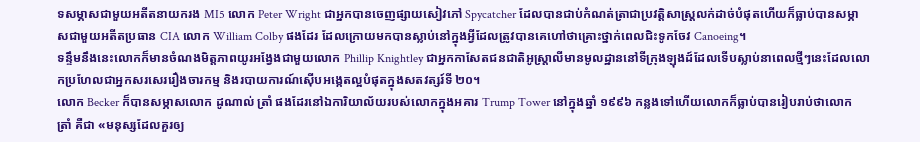ទសម្ភាសជាមួយអតីតនាយករង MI5 លោក Peter Wright ជាអ្នកបានចេញផ្សាយសៀវភៅ Spycatcher ដែលបានជាប់កំណត់ត្រាជាប្រវត្តិសាស្ត្រលក់ដាច់បំផុតហើយក៏ធ្លាប់បានសម្ភាសជាមួយអតីតប្រធាន CIA លោក William Colby ផងដែរ ដែលក្រោយមកបានស្លាប់នៅក្នុងអ្វីដែលត្រូវបានគេហៅថាគ្រោះថ្នាក់ពេលជិះទូកចែវ Canoeing។
ទន្ទឹមនឹងនេះលោកក៏មានចំណងមិត្ដភាពយូរអង្វែងជាមួយលោក Phillip Knightley ជាអ្នកកាសែតជនជាតិអូស្ត្រាលីមានមូលដ្ឋាននៅទីក្រុងឡុងដ៍ដែលទើបស្លាប់នាពេលថ្មីៗនេះដែលលោកប្រហែលជាអ្នកសរសេររឿងចារកម្ម និងរបាយការណ៍ស៊ើបអង្កេតល្អបំផុតក្នុងសតវត្សរ៍ទី ២០។
លោក Becker ក៏បានសម្ភាសលោក ដូណាល់ ត្រាំ ផងដែរនៅឯការិយាល័យរបស់លោកក្នុងអគារ Trump Tower នៅក្នុងឆ្នាំ ១៩៩៦ កន្លងទៅហើយលោកក៏ធ្លាប់បានរៀបរាប់ថាលោក ត្រាំ គឺជា «មនុស្សដែលគួរឲ្យ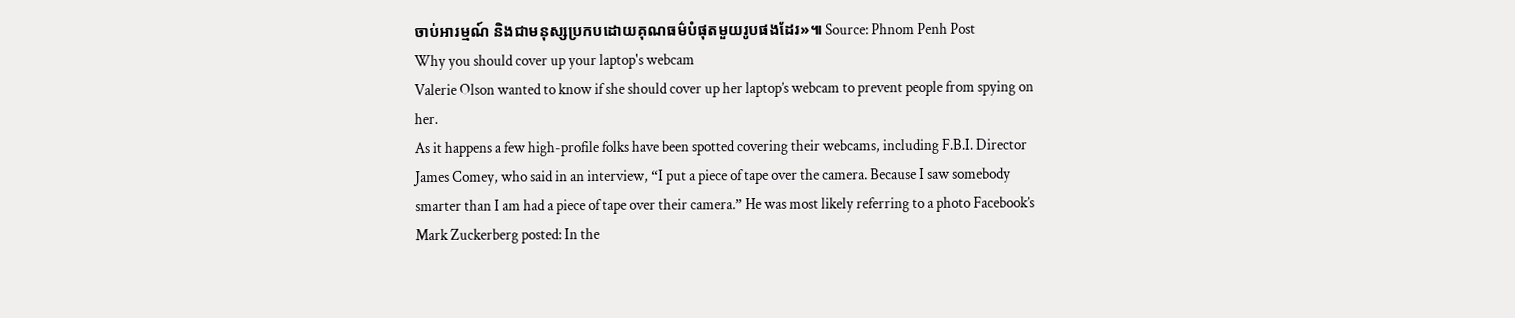ចាប់អារម្មណ៍ និងជាមនុស្សប្រកបដោយគុណធម៌បំផុតមួយរូបផងដែរ»៕ Source: Phnom Penh Post
Why you should cover up your laptop's webcam
Valerie Olson wanted to know if she should cover up her laptop’s webcam to prevent people from spying on her.
As it happens a few high-profile folks have been spotted covering their webcams, including F.B.I. Director James Comey, who said in an interview, “I put a piece of tape over the camera. Because I saw somebody smarter than I am had a piece of tape over their camera.” He was most likely referring to a photo Facebook’s Mark Zuckerberg posted: In the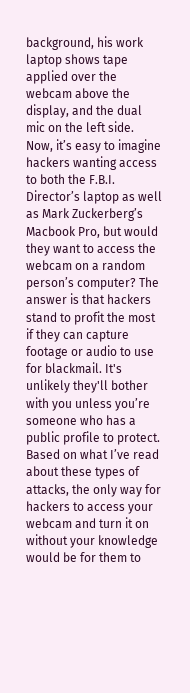background, his work laptop shows tape applied over the webcam above the display, and the dual mic on the left side.
Now, it’s easy to imagine hackers wanting access to both the F.B.I. Director’s laptop as well as Mark Zuckerberg’s Macbook Pro, but would they want to access the webcam on a random person’s computer? The answer is that hackers stand to profit the most if they can capture footage or audio to use for blackmail. It's unlikely they'll bother with you unless you’re someone who has a public profile to protect.
Based on what I’ve read about these types of attacks, the only way for hackers to access your webcam and turn it on without your knowledge would be for them to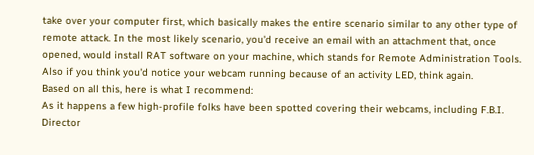take over your computer first, which basically makes the entire scenario similar to any other type of remote attack. In the most likely scenario, you'd receive an email with an attachment that, once opened, would install RAT software on your machine, which stands for Remote Administration Tools. Also if you think you'd notice your webcam running because of an activity LED, think again.
Based on all this, here is what I recommend:
As it happens a few high-profile folks have been spotted covering their webcams, including F.B.I. Director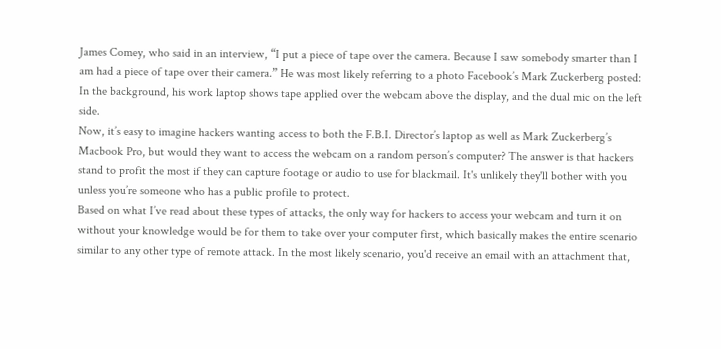James Comey, who said in an interview, “I put a piece of tape over the camera. Because I saw somebody smarter than I am had a piece of tape over their camera.” He was most likely referring to a photo Facebook’s Mark Zuckerberg posted: In the background, his work laptop shows tape applied over the webcam above the display, and the dual mic on the left side.
Now, it’s easy to imagine hackers wanting access to both the F.B.I. Director’s laptop as well as Mark Zuckerberg’s Macbook Pro, but would they want to access the webcam on a random person’s computer? The answer is that hackers stand to profit the most if they can capture footage or audio to use for blackmail. It's unlikely they'll bother with you unless you’re someone who has a public profile to protect.
Based on what I’ve read about these types of attacks, the only way for hackers to access your webcam and turn it on without your knowledge would be for them to take over your computer first, which basically makes the entire scenario similar to any other type of remote attack. In the most likely scenario, you'd receive an email with an attachment that,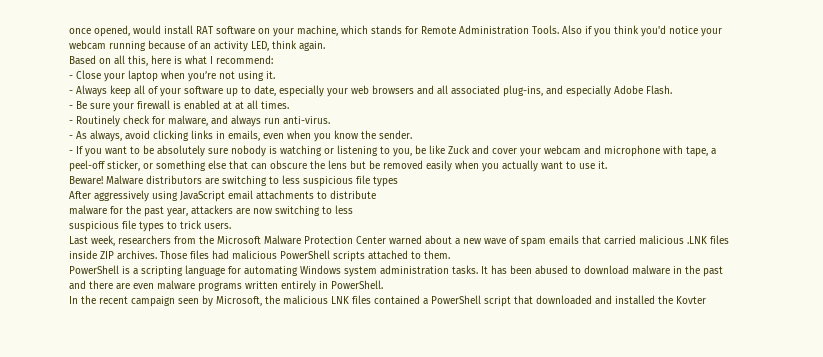once opened, would install RAT software on your machine, which stands for Remote Administration Tools. Also if you think you'd notice your webcam running because of an activity LED, think again.
Based on all this, here is what I recommend:
- Close your laptop when you’re not using it.
- Always keep all of your software up to date, especially your web browsers and all associated plug-ins, and especially Adobe Flash.
- Be sure your firewall is enabled at at all times.
- Routinely check for malware, and always run anti-virus.
- As always, avoid clicking links in emails, even when you know the sender.
- If you want to be absolutely sure nobody is watching or listening to you, be like Zuck and cover your webcam and microphone with tape, a peel-off sticker, or something else that can obscure the lens but be removed easily when you actually want to use it.
Beware! Malware distributors are switching to less suspicious file types
After aggressively using JavaScript email attachments to distribute
malware for the past year, attackers are now switching to less
suspicious file types to trick users.
Last week, researchers from the Microsoft Malware Protection Center warned about a new wave of spam emails that carried malicious .LNK files inside ZIP archives. Those files had malicious PowerShell scripts attached to them.
PowerShell is a scripting language for automating Windows system administration tasks. It has been abused to download malware in the past and there are even malware programs written entirely in PowerShell.
In the recent campaign seen by Microsoft, the malicious LNK files contained a PowerShell script that downloaded and installed the Kovter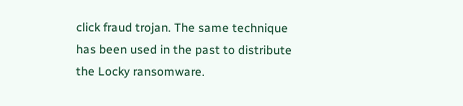click fraud trojan. The same technique has been used in the past to distribute the Locky ransomware.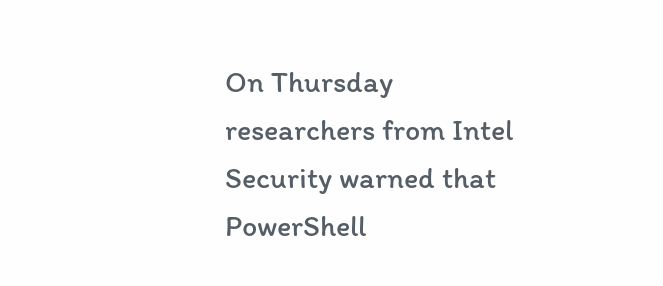On Thursday researchers from Intel Security warned that PowerShell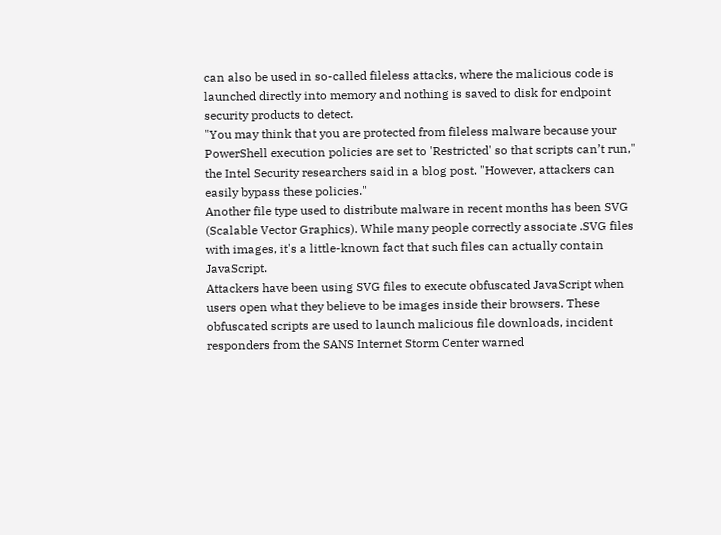can also be used in so-called fileless attacks, where the malicious code is launched directly into memory and nothing is saved to disk for endpoint security products to detect.
"You may think that you are protected from fileless malware because your PowerShell execution policies are set to 'Restricted' so that scripts can’t run," the Intel Security researchers said in a blog post. "However, attackers can easily bypass these policies."
Another file type used to distribute malware in recent months has been SVG (Scalable Vector Graphics). While many people correctly associate .SVG files with images, it's a little-known fact that such files can actually contain JavaScript.
Attackers have been using SVG files to execute obfuscated JavaScript when users open what they believe to be images inside their browsers. These obfuscated scripts are used to launch malicious file downloads, incident responders from the SANS Internet Storm Center warned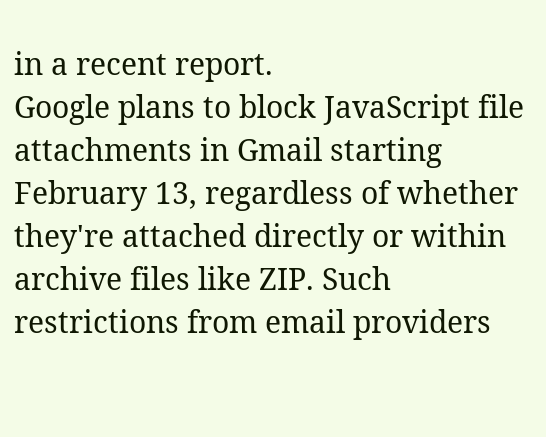in a recent report.
Google plans to block JavaScript file attachments in Gmail starting February 13, regardless of whether they're attached directly or within archive files like ZIP. Such restrictions from email providers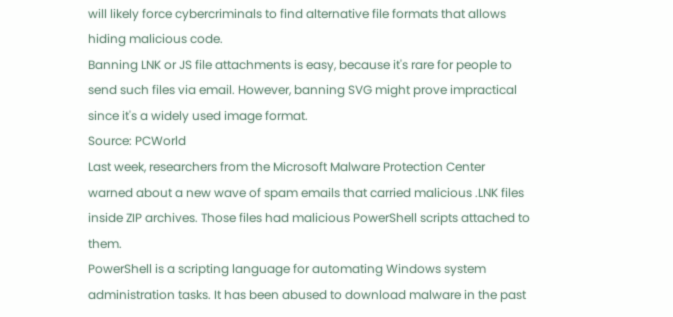will likely force cybercriminals to find alternative file formats that allows hiding malicious code.
Banning LNK or JS file attachments is easy, because it's rare for people to send such files via email. However, banning SVG might prove impractical since it's a widely used image format.
Source: PCWorld
Last week, researchers from the Microsoft Malware Protection Center warned about a new wave of spam emails that carried malicious .LNK files inside ZIP archives. Those files had malicious PowerShell scripts attached to them.
PowerShell is a scripting language for automating Windows system administration tasks. It has been abused to download malware in the past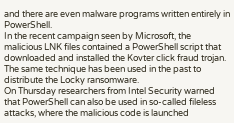and there are even malware programs written entirely in PowerShell.
In the recent campaign seen by Microsoft, the malicious LNK files contained a PowerShell script that downloaded and installed the Kovter click fraud trojan. The same technique has been used in the past to distribute the Locky ransomware.
On Thursday researchers from Intel Security warned that PowerShell can also be used in so-called fileless attacks, where the malicious code is launched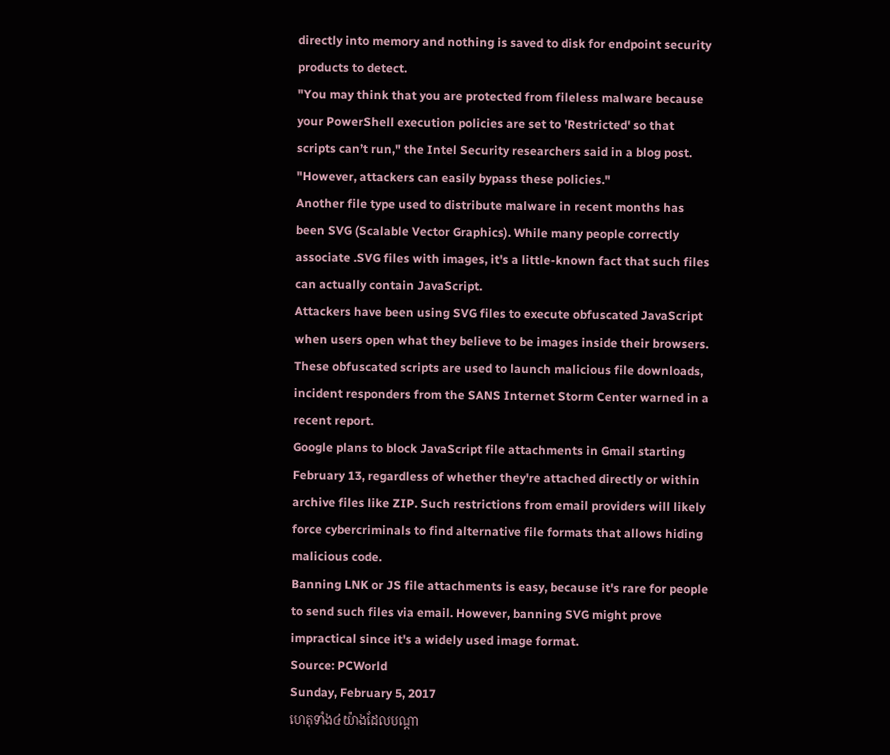directly into memory and nothing is saved to disk for endpoint security products to detect.
"You may think that you are protected from fileless malware because your PowerShell execution policies are set to 'Restricted' so that scripts can’t run," the Intel Security researchers said in a blog post. "However, attackers can easily bypass these policies."
Another file type used to distribute malware in recent months has been SVG (Scalable Vector Graphics). While many people correctly associate .SVG files with images, it's a little-known fact that such files can actually contain JavaScript.
Attackers have been using SVG files to execute obfuscated JavaScript when users open what they believe to be images inside their browsers. These obfuscated scripts are used to launch malicious file downloads, incident responders from the SANS Internet Storm Center warned in a recent report.
Google plans to block JavaScript file attachments in Gmail starting February 13, regardless of whether they're attached directly or within archive files like ZIP. Such restrictions from email providers will likely force cybercriminals to find alternative file formats that allows hiding malicious code.
Banning LNK or JS file attachments is easy, because it's rare for people to send such files via email. However, banning SVG might prove impractical since it's a widely used image format.
Source: PCWorld
Sunday, February 5, 2017
ហេតុទាំង៤យ៉ាងដែលបណ្តា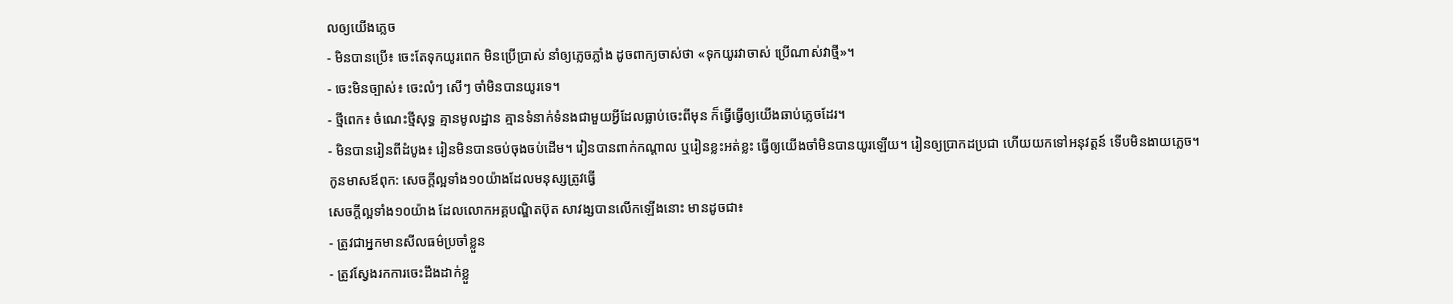លឲ្យយើងភ្លេច
- មិនបានប្រើ៖ ចេះតែទុកយូរពេក មិនប្រើប្រាស់ នាំឲ្យភ្លេចភ្លាំង ដូចពាក្យចាស់ថា «ទុកយូរវាចាស់ ប្រើណាស់វាថ្មី»។
- ចេះមិនច្បាស់៖ ចេះលំៗ សើៗ ចាំមិនបានយូរទេ។
- ថ្មីពេក៖ ចំណេះថ្មីសុទ្ធ គ្មានមូលដ្ឋាន គ្មានទំនាក់ទំនងជាមួយអ្វីដែលធ្លាប់ចេះពីមុន ក៏ធ្វើធ្វើឲ្យយើងឆាប់ភ្លេចដែរ។
- មិនបានរៀនពីដំបូង៖ រៀនមិនបានចប់ចុងចប់ដើម។ រៀនបានពាក់កណ្តាល ឬរៀនខ្លះអត់ខ្លះ ធ្វើឲ្យយើងចាំមិនបានយូរឡើយ។ រៀនឲ្យប្រាកដប្រជា ហើយយកទៅអនុវត្តន៍ ទើបមិនងាយភ្លេច។
កូនមាសឪពុក: សេចក្តីល្អទាំង១០យ៉ាងដែលមនុស្សត្រូវធ្វើ
សេចក្តីល្អទាំង១០យ៉ាង ដែលលោកអគ្គបណ្ឌិតប៊ុត សាវង្សបានលើកឡើងនោះ មានដូចជា៖
- ត្រូវជាអ្នកមានសីលធម៌ប្រចាំខ្លួន
- ត្រូវស្វែងរកការចេះដឹងដាក់ខ្លួ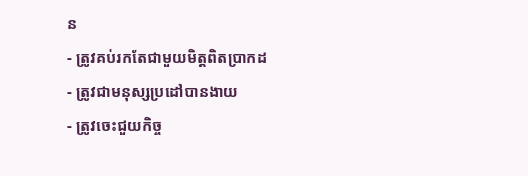ន
- ត្រូវគប់រកតែជាមួយមិត្តពិតប្រាកដ
- ត្រូវជាមនុស្សប្រដៅបានងាយ
- ត្រូវចេះជួយកិច្ច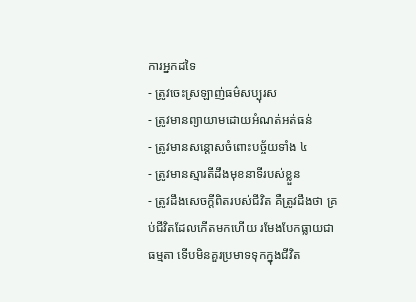ការអ្នកដទៃ
- ត្រូវចេះស្រឡាញ់ធម៌សប្បុរស
- ត្រូវមានព្យាយាមដោយអំណត់អត់ធន់
- ត្រូវមានសន្តោសចំពោះបច្ច័យទាំង ៤
- ត្រូវមានស្មារតីដឹងមុខនាទីរបស់ខ្លួន
- ត្រូវដឹងសេចក្តីពិតរបស់ជីវិត គឺត្រូវដឹងថា គ្រប់ជីវិតដែលកើតមកហើយ រមែងបែកធ្លាយជាធម្មតា ទើបមិនគួរប្រមាទទុកក្នុងជីវិត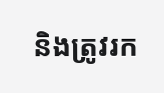និងត្រូវរក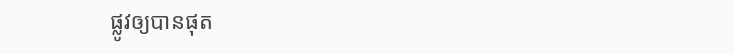ផ្លូវឲ្យបានផុត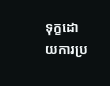ទុក្ខដោយការប្រ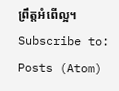ព្រឹត្តអំពើល្អ។
Subscribe to:
Posts (Atom)